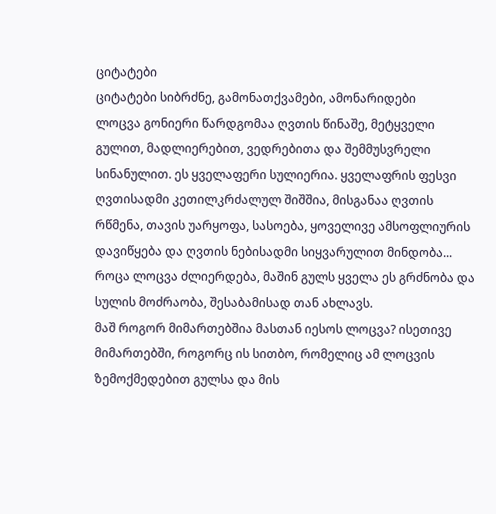ციტატები
ციტატები სიბრძნე, გამონათქვამები, ამონარიდები
ლოცვა გონიერი წარდგომაა ღვთის წინაშე, მეტყველი გულით, მადლიერებით, ვედრებითა და შემმუსვრელი სინანულით. ეს ყველაფერი სულიერია. ყველაფრის ფესვი ღვთისადმი კეთილკრძალულ შიშშია, მისგანაა ღვთის რწმენა, თავის უარყოფა, სასოება, ყოველივე ამსოფლიურის დავიწყება და ღვთის ნებისადმი სიყვარულით მინდობა... როცა ლოცვა ძლიერდება, მაშინ გულს ყველა ეს გრძნობა და სულის მოძრაობა, შესაბამისად თან ახლავს.
მაშ როგორ მიმართებშია მასთან იესოს ლოცვა? ისეთივე მიმართებში, როგორც ის სითბო, რომელიც ამ ლოცვის ზემოქმედებით გულსა და მის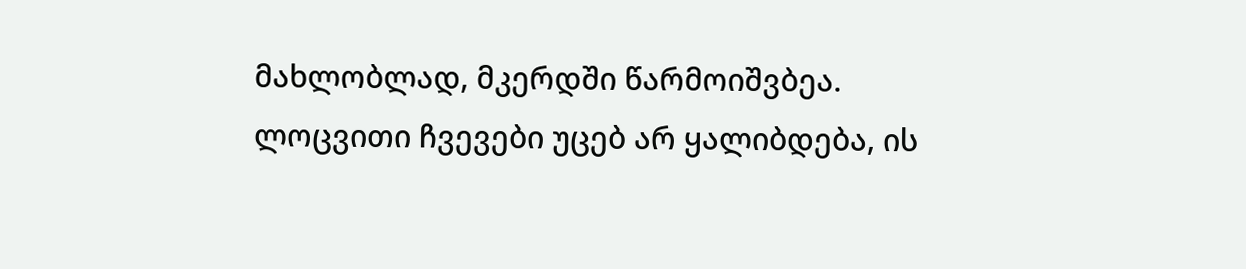მახლობლად, მკერდში წარმოიშვბეა.
ლოცვითი ჩვევები უცებ არ ყალიბდება, ის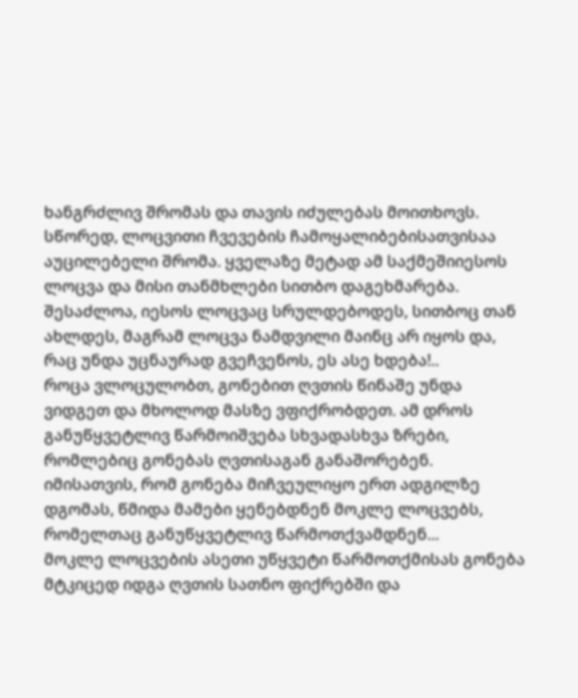ხანგრძლივ შრომას და თავის იძულებას მოითხოვს.
სწორედ, ლოცვითი ჩვევების ჩამოყალიბებისათვისაა აუცილებელი შრომა. ყველაზე მეტად ამ საქმეშიიესოს ლოცვა და მისი თანმხლები სითბო დაგეხმარება.
შესაძლოა, იესოს ლოცვაც სრულდებოდეს, სითბოც თან ახლდეს, მაგრამ ლოცვა ნამდვილი მაინც არ იყოს და, რაც უნდა უცნაურად გვეჩვენოს, ეს ასე ხდება!..
როცა ვლოცულობთ, გონებით ღვთის წინაშე უნდა ვიდგეთ და მხოლოდ მასზე ვფიქრობდეთ. ამ დროს განუწყვეტლივ წარმოიშვება სხვადასხვა ზრები, რომლებიც გონებას ღვთისაგან განაშორებენ. იმისათვის, რომ გონება მიჩვეულიყო ერთ ადგილზე დგომას, წმიდა მამები ყენებდნენ მოკლე ლოცვებს, რომელთაც განუწყვეტლივ წარმოთქვამდნენ...
მოკლე ლოცვების ასეთი უწყვეტი წარმოთქმისას გონება მტკიცედ იდგა ღვთის სათნო ფიქრებში და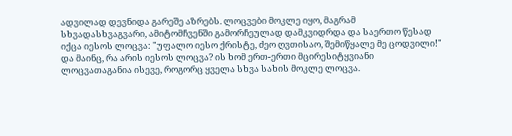ადვილად დევნიდა გარეშე აზრებს. ლოცვები მოკლე იყო, მაგრამ სხვადასხვაგვარი, ამიტომჩვენში გამორჩეულად დამკვიდრდა და საერთო წესად იქცა იესოს ლოცვა: "უფალო იესო ქრისტე, ძეო ღვთისაო, შემიწყალე მე ცოდვილი!"
და მაინც, რა არის იესოს ლოცვა? ის ხომ ერთ-ერთი მცირესიტყვიანი ლოცვათაგანია ისევე, როგორც ყველა სხვა სახის მოკლე ლოცვა.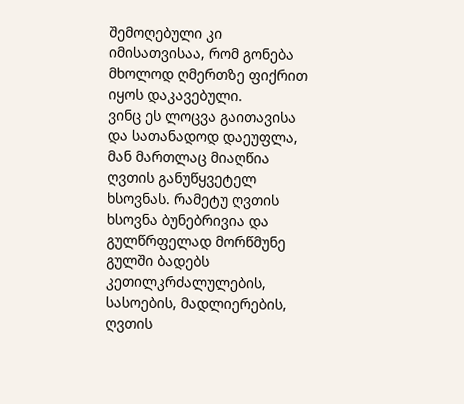შემოღებული კი იმისათვისაა, რომ გონება მხოლოდ ღმერთზე ფიქრით იყოს დაკავებული.
ვინც ეს ლოცვა გაითავისა და სათანადოდ დაეუფლა, მან მართლაც მიაღწია ღვთის განუწყვეტელ ხსოვნას. რამეტუ ღვთის ხსოვნა ბუნებრივია და გულწრფელად მორწმუნე გულში ბადებს კეთილკრძალულების, სასოების, მადლიერების, ღვთის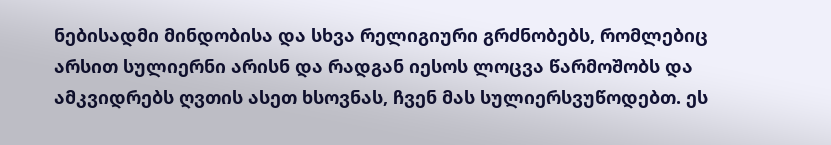ნებისადმი მინდობისა და სხვა რელიგიური გრძნობებს, რომლებიც არსით სულიერნი არისნ და რადგან იესოს ლოცვა წარმოშობს და ამკვიდრებს ღვთის ასეთ ხსოვნას, ჩვენ მას სულიერსვუწოდებთ. ეს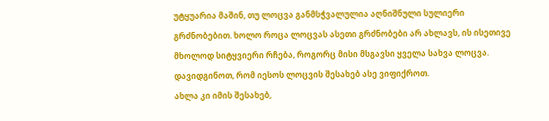უტყუარია მაშინ, თუ ლოცვა განმსჭვალულია აღნიშნული სულიერი გრძნობებით. ხოლო როცა ლოცვას ასეთი გრძნობები არ ახლავს, ის ისეთივე მხოლოდ სიტყვიერი რჩება, როგორც მისი მსგავსი ყველა სახვა ლოცვა.
დავიდგინოთ, რომ იესოს ლოცვის შესახებ ასე ვიფიქროთ.
ახლა კი იმის შესახებ,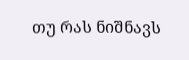თუ რას ნიშნავს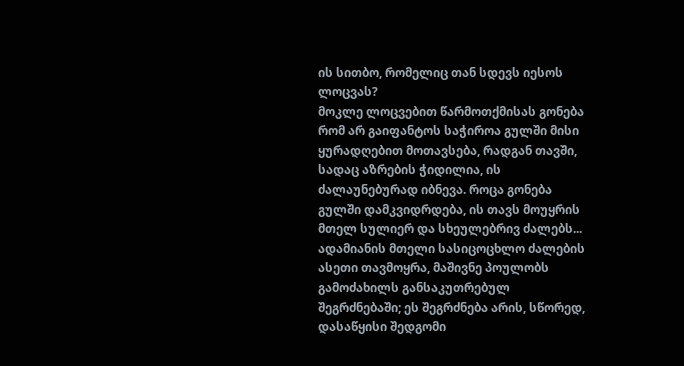ის სითბო, რომელიც თან სდევს იესოს ლოცვას?
მოკლე ლოცვებით წარმოთქმისას გონება რომ არ გაიფანტოს საჭიროა გულში მისი ყურადღებით მოთავსება, რადგან თავში, სადაც აზრების ჭიდილია, ის ძალაუნებურად იბნევა. როცა გონება გულში დამკვიდრდება, ის თავს მოუყრის მთელ სულიერ და სხეულებრივ ძალებს... ადამიანის მთელი სასიცოცხლო ძალების ასეთი თავმოყრა, მაშივნე პოულობს გამოძახილს განსაკუთრებულ შეგრძნებაში; ეს შეგრძნება არის, სწორედ, დასაწყისი შედგომი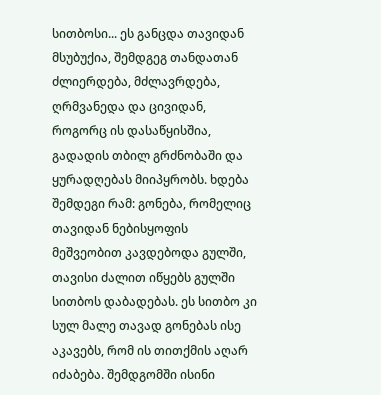სითბოსი... ეს განცდა თავიდან მსუბუქია, შემდგეგ თანდათან ძლიერდება, მძლავრდება, ღრმვანედა და ცივიდან, როგორც ის დასაწყისშია, გადადის თბილ გრძნობაში და ყურადღებას მიიპყრობს. ხდება შემდეგი რამ: გონება, რომელიც თავიდან ნებისყოფის მეშვეობით კავდებოდა გულში, თავისი ძალით იწყებს გულში სითბოს დაბადებას. ეს სითბო კი სულ მალე თავად გონებას ისე აკავებს, რომ ის თითქმის აღარ იძაბება. შემდგომში ისინი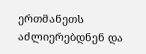ერთმანეთს აძლიერებდნენ და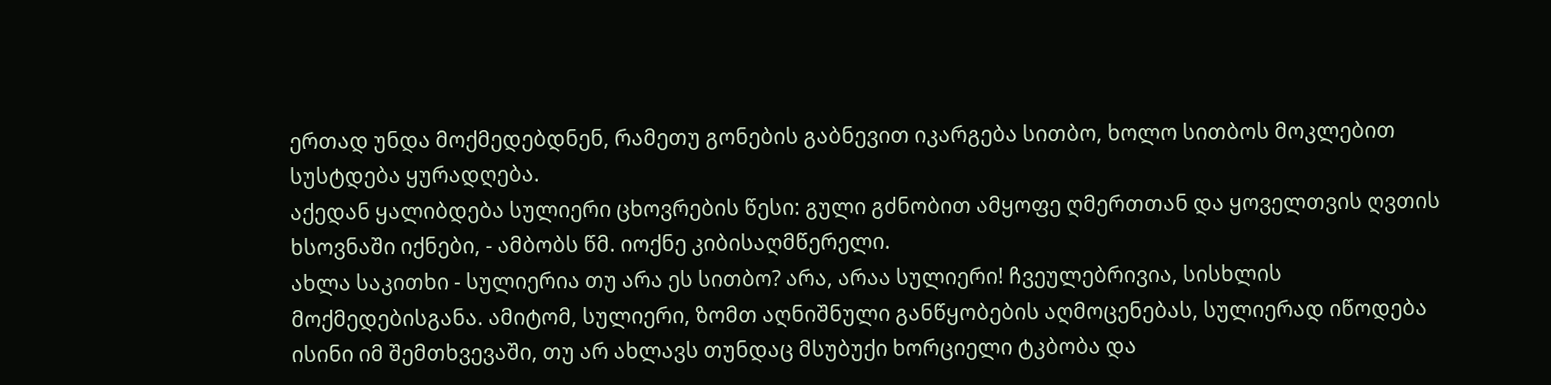ერთად უნდა მოქმედებდნენ, რამეთუ გონების გაბნევით იკარგება სითბო, ხოლო სითბოს მოკლებით სუსტდება ყურადღება.
აქედან ყალიბდება სულიერი ცხოვრების წესი: გული გძნობით ამყოფე ღმერთთან და ყოველთვის ღვთის ხსოვნაში იქნები, - ამბობს წმ. იოქნე კიბისაღმწერელი.
ახლა საკითხი - სულიერია თუ არა ეს სითბო? არა, არაა სულიერი! ჩვეულებრივია, სისხლის მოქმედებისგანა. ამიტომ, სულიერი, ზომთ აღნიშნული განწყობების აღმოცენებას, სულიერად იწოდება ისინი იმ შემთხვევაში, თუ არ ახლავს თუნდაც მსუბუქი ხორციელი ტკბობა და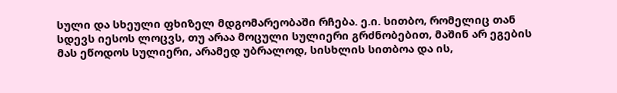სული და სხეული ფხიზელ მდგომარეობაში რჩება. ე.ი. სითბო, რომელიც თან სდევს იესოს ლოცვს, თუ არაა მოცული სულიერი გრძნობებით, მაშინ არ ეგების მას ეწოდოს სულიერი, არამედ უბრალოდ, სისხლის სითბოა და ის,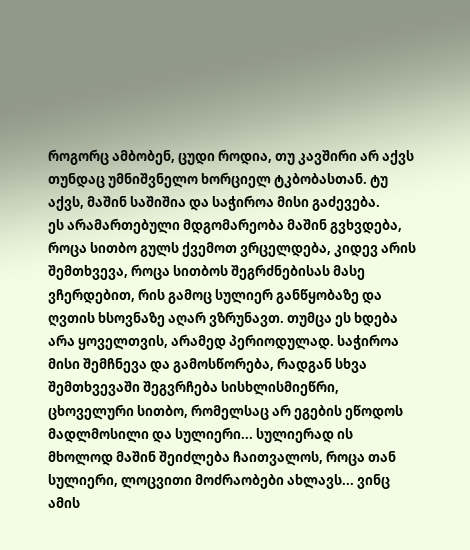როგორც ამბობენ, ცუდი როდია, თუ კავშირი არ აქვს თუნდაც უმნიშვნელო ხორციელ ტკბობასთან. ტუ აქვს, მაშინ საშიშია და საჭიროა მისი გაძევება.
ეს არამართებული მდგომარეობა მაშინ გვხვდება, როცა სითბო გულს ქვემოთ ვრცელდება, კიდევ არის შემთხვევა, როცა სითბოს შეგრძნებისას მასე ვჩერდებით, რის გამოც სულიერ განწყობაზე და ღვთის ხსოვნაზე აღარ ვზრუნავთ. თუმცა ეს ხდება არა ყოველთვის, არამედ პერიოდულად. საჭიროა მისი შემჩნევა და გამოსწორება, რადგან სხვა შემთხვევაში შეგვრჩება სისხლისმიეწრი, ცხოველური სითბო, რომელსაც არ ეგების ეწოდოს მადლმოსილი და სულიერი... სულიერად ის მხოლოდ მაშინ შეიძლება ჩაითვალოს, როცა თან სულიერი, ლოცვითი მოძრაობები ახლავს... ვინც ამის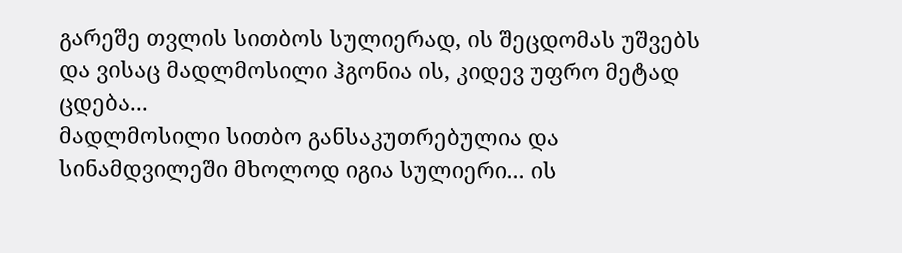გარეშე თვლის სითბოს სულიერად, ის შეცდომას უშვებს და ვისაც მადლმოსილი ჰგონია ის, კიდევ უფრო მეტად ცდება...
მადლმოსილი სითბო განსაკუთრებულია და სინამდვილეში მხოლოდ იგია სულიერი... ის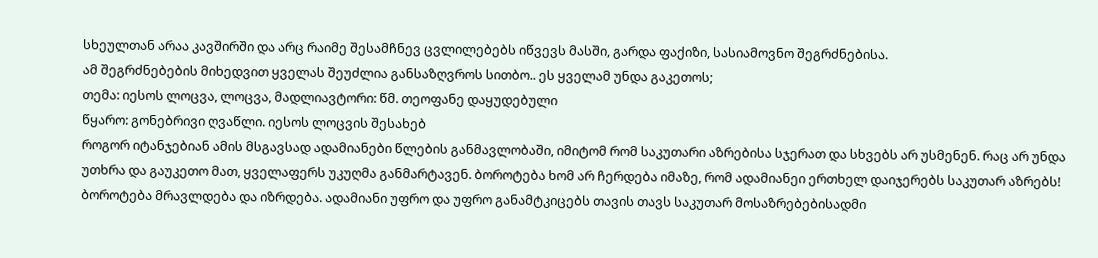სხეულთან არაა კავშირში და არც რაიმე შესამჩნევ ცვლილებებს იწვევს მასში, გარდა ფაქიზი, სასიამოვნო შეგრძნებისა.
ამ შეგრძნებების მიხედვით ყველას შეუძლია განსაზღვროს სითბო.. ეს ყველამ უნდა გაკეთოს;
თემა: იესოს ლოცვა, ლოცვა, მადლიავტორი: წმ. თეოფანე დაყუდებული
წყარო: გონებრივი ღვაწლი. იესოს ლოცვის შესახებ
როგორ იტანჯებიან ამის მსგავსად ადამიანები წლების განმავლობაში, იმიტომ რომ საკუთარი აზრებისა სჯერათ და სხვებს არ უსმენენ. რაც არ უნდა უთხრა და გაუკეთო მათ, ყველაფერს უკუღმა განმარტავენ. ბოროტება ხომ არ ჩერდება იმაზე, რომ ადამიანეი ერთხელ დაიჯერებს საკუთარ აზრებს! ბოროტება მრავლდება და იზრდება. ადამიანი უფრო და უფრო განამტკიცებს თავის თავს საკუთარ მოსაზრებებისადმი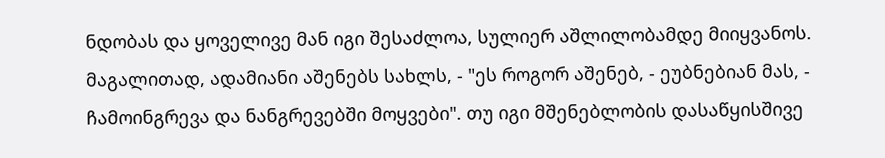ნდობას და ყოველივე მან იგი შესაძლოა, სულიერ აშლილობამდე მიიყვანოს. მაგალითად, ადამიანი აშენებს სახლს, - "ეს როგორ აშენებ, - ეუბნებიან მას, - ჩამოინგრევა და ნანგრევებში მოყვები". თუ იგი მშენებლობის დასაწყისშივე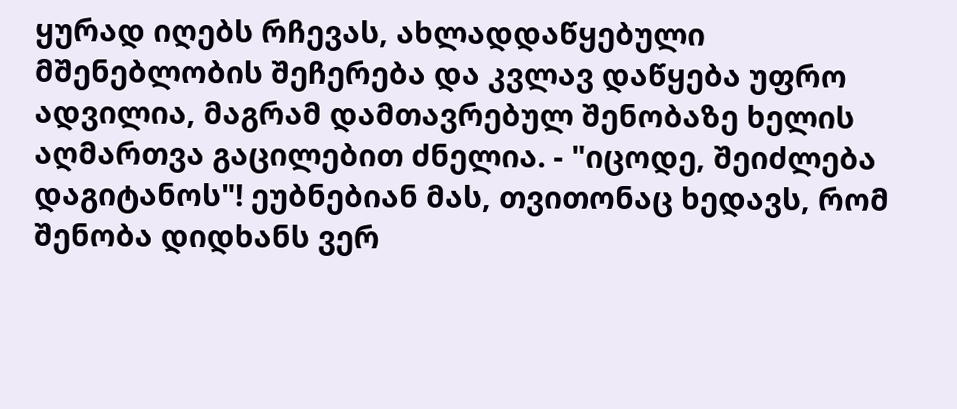ყურად იღებს რჩევას, ახლადდაწყებული მშენებლობის შეჩერება და კვლავ დაწყება უფრო ადვილია, მაგრამ დამთავრებულ შენობაზე ხელის აღმართვა გაცილებით ძნელია. - "იცოდე, შეიძლება დაგიტანოს"! ეუბნებიან მას, თვითონაც ხედავს, რომ შენობა დიდხანს ვერ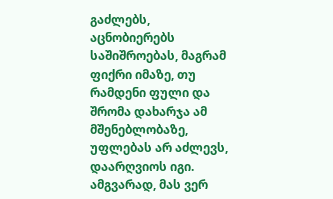გაძლებს, აცნობიერებს საშიშროებას, მაგრამ ფიქრი იმაზე, თუ რამდენი ფული და შრომა დახარჯა ამ მშენებლობაზე, უფლებას არ აძლევს, დაარღვიოს იგი. ამგვარად, მას ვერ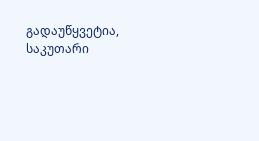გადაუწყვეტია, საკუთარი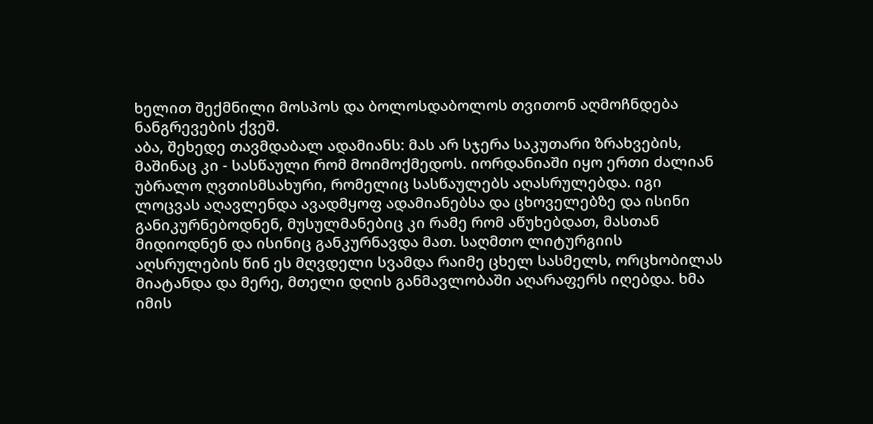ხელით შექმნილი მოსპოს და ბოლოსდაბოლოს თვითონ აღმოჩნდება ნანგრევების ქვეშ.
აბა, შეხედე თავმდაბალ ადამიანს: მას არ სჯერა საკუთარი ზრახვების, მაშინაც კი - სასწაული რომ მოიმოქმედოს. იორდანიაში იყო ერთი ძალიან უბრალო ღვთისმსახური, რომელიც სასწაულებს აღასრულებდა. იგი ლოცვას აღავლენდა ავადმყოფ ადამიანებსა და ცხოველებზე და ისინი განიკურნებოდნენ, მუსულმანებიც კი რამე რომ აწუხებდათ, მასთან მიდიოდნენ და ისინიც განკურნავდა მათ. საღმთო ლიტურგიის აღსრულების წინ ეს მღვდელი სვამდა რაიმე ცხელ სასმელს, ორცხობილას მიატანდა და მერე, მთელი დღის განმავლობაში აღარაფერს იღებდა. ხმა იმის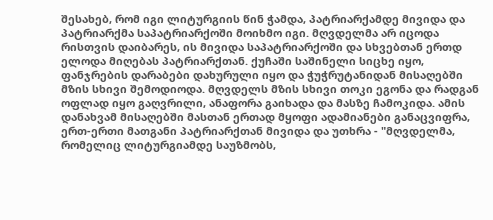შესახებ, რომ იგი ლიტურგიის წინ ჭამდა, პატრიარქამდე მივიდა და პატრიარქმა საპატრიარქოში მოიხმო იგი. მღვდელმა არ იცოდა რისთვის დაიბარეს, ის მივიდა საპატრიარქოში და სხვებთან ერთდ ელოდა მიღებას პატრიარქთან. ქუჩაში საშინელი სიცხე იყო, ფანჯრების დარაბები დახურული იყო და ჭუჭრუტანიდან მისაღებში მზის სხივი შემოდიოდა. მღვდელს მზის სხივი თოკი ეგონა და რადგან ოფლად იყო გაღვრილი, ანაფორა გაიხადა და მასზე ჩამოკიდა. ამის დანახვამ მისაღებში მასთან ერთად მყოფი ადამიანები განაცვიფრა, ერთ-ერთი მათგანი პატრიარქთან მივიდა და უთხრა - "მღვდელმა, რომელიც ლიტურგიამდე საუზმობს,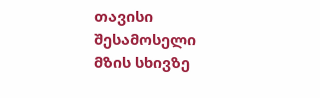თავისი შესამოსელი მზის სხივზე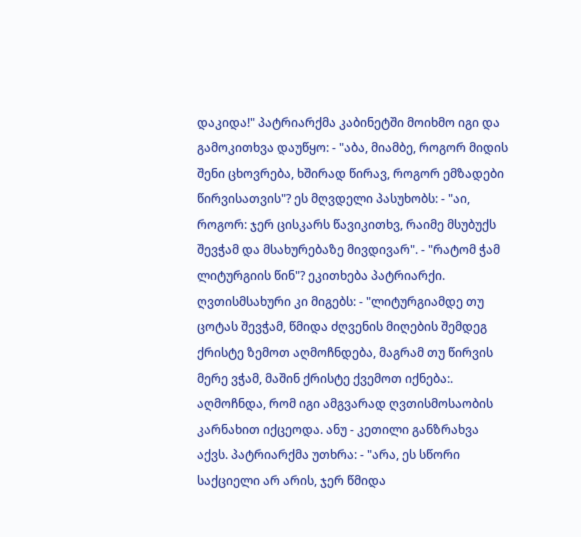დაკიდა!" პატრიარქმა კაბინეტში მოიხმო იგი და გამოკითხვა დაუწყო: - "აბა, მიამბე, როგორ მიდის შენი ცხოვრება, ხშირად წირავ, როგორ ემზადები წირვისათვის"? ეს მღვდელი პასუხობს: - "აი, როგორ: ჯერ ცისკარს წავიკითხვ, რაიმე მსუბუქს შევჭამ და მსახურებაზე მივდივარ". - "რატომ ჭამ ლიტურგიის წინ"? ეკითხება პატრიარქი. ღვთისმსახური კი მიგებს: - "ლიტურგიამდე თუ ცოტას შევჭამ, წმიდა ძღვენის მიღების შემდეგ ქრისტე ზემოთ აღმოჩნდება, მაგრამ თუ წირვის მერე ვჭამ, მაშინ ქრისტე ქვემოთ იქნება:. აღმოჩნდა, რომ იგი ამგვარად ღვთისმოსაობის კარნახით იქცეოდა. ანუ - კეთილი განზრახვა აქვს. პატრიარქმა უთხრა: - "არა, ეს სწორი საქციელი არ არის, ჯერ წმიდა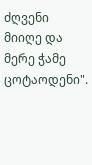ძღვენი მიიღე და მერე ჭამე ცოტაოდენი".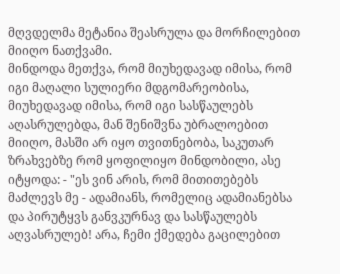მღვდელმა მეტანია შეასრულა და მორჩილებით მიიღო ნათქვამი.
მინდოდა მეთქვა, რომ მიუხედავად იმისა, რომ იგი მაღალი სულიერი მდგომარეობისა, მიუხედავად იმისა, რომ იგი სასწაულებს აღასრულებდა, მან შენიშვნა უბრალოებით მიიღო, მასში არ იყო თვითნებობა, საკუთარ ზრახვებზე რომ ყოფილიყო მინდობილი, ასე იტყოდა: - "ეს ვინ არის, რომ მითითებებს მაძლევს მე - ადამიანს, რომელიც ადამიანებსა და პირუტყვს განვკურნავ და სასწაულებს აღვასრულებ! არა, ჩემი ქმედება გაცილებით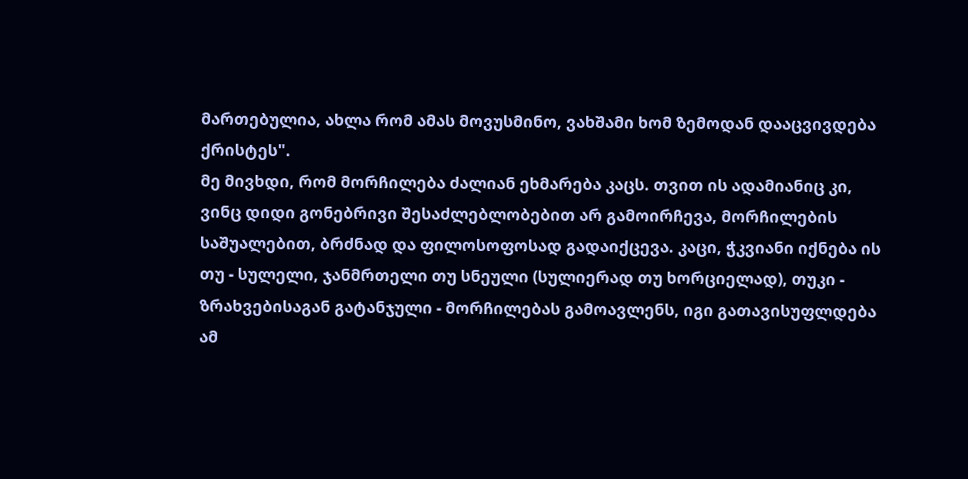მართებულია, ახლა რომ ამას მოვუსმინო, ვახშამი ხომ ზემოდან დააცვივდება ქრისტეს".
მე მივხდი, რომ მორჩილება ძალიან ეხმარება კაცს. თვით ის ადამიანიც კი, ვინც დიდი გონებრივი შესაძლებლობებით არ გამოირჩევა, მორჩილების საშუალებით, ბრძნად და ფილოსოფოსად გადაიქცევა. კაცი, ჭკვიანი იქნება ის თუ - სულელი, ჯანმრთელი თუ სნეული (სულიერად თუ ხორციელად), თუკი - ზრახვებისაგან გატანჯული - მორჩილებას გამოავლენს, იგი გათავისუფლდება ამ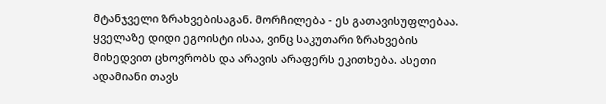მტანჯველი ზრახვებისაგან. მორჩილება - ეს გათავისუფლებაა.
ყველაზე დიდი ეგოისტი ისაა, ვინც საკუთარი ზრახვების მიხედვით ცხოვრობს და არავის არაფერს ეკითხება. ასეთი ადამიანი თავს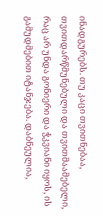ინადგურებს. თუ კაცი თვითნებაა, თვითდარწმუნებული და თვითმაამებელი, რაც არ უნდა გონიერი და ჭკვიანი იყოს, ის გამუდმებით იტანჯება. დაბნეულია,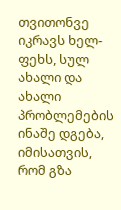თვითონვე იკრავს ხელ-ფეხს, სულ ახალი და ახალი პრობლემების ინაშე დგება, იმისათვის, რომ გზა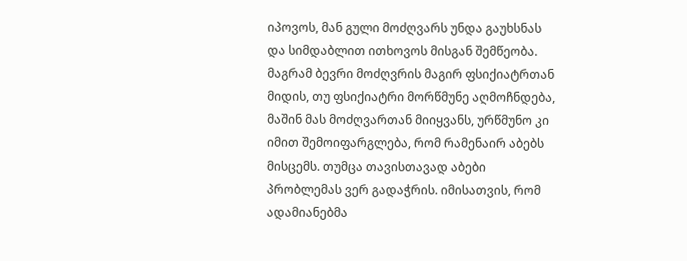იპოვოს, მან გული მოძღვარს უნდა გაუხსნას და სიმდაბლით ითხოვოს მისგან შემწეობა. მაგრამ ბევრი მოძღვრის მაგირ ფსიქიატრთან მიდის, თუ ფსიქიატრი მორწმუნე აღმოჩნდება, მაშინ მას მოძღვართან მიიყვანს, ურწმუნო კი იმით შემოიფარგლება, რომ რამენაირ აბებს მისცემს. თუმცა თავისთავად აბები პრობლემას ვერ გადაჭრის. იმისათვის, რომ ადამიანებმა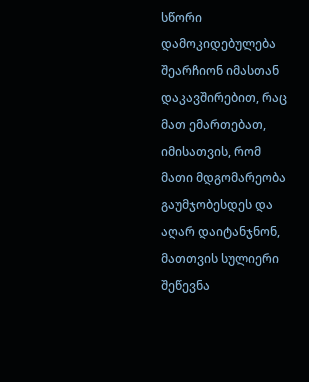სწორი დამოკიდებულება შეარჩიონ იმასთან დაკავშირებით, რაც მათ ემართებათ, იმისათვის, რომ მათი მდგომარეობა გაუმჯობესდეს და აღარ დაიტანჯნონ, მათთვის სულიერი შეწევნა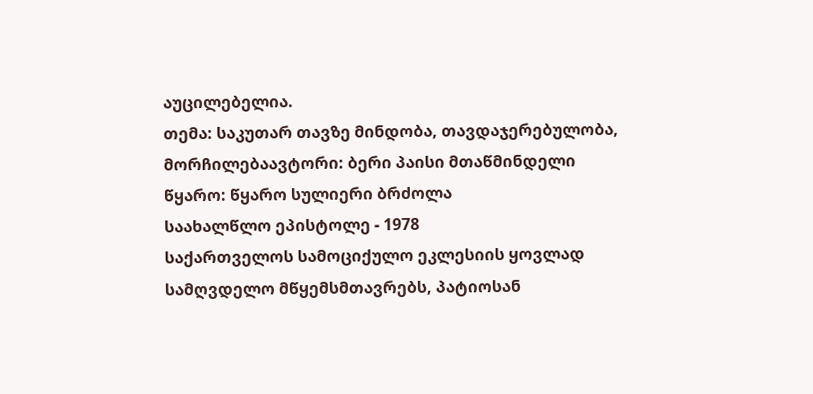აუცილებელია.
თემა: საკუთარ თავზე მინდობა, თავდაჯერებულობა, მორჩილებაავტორი: ბერი პაისი მთაწმინდელი
წყარო: წყარო სულიერი ბრძოლა
საახალწლო ეპისტოლე - 1978
საქართველოს სამოციქულო ეკლესიის ყოვლად სამღვდელო მწყემსმთავრებს, პატიოსან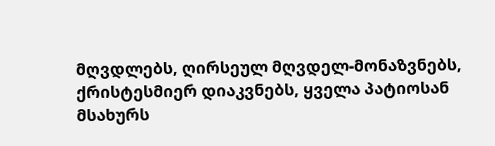მღვდლებს, ღირსეულ მღვდელ-მონაზვნებს, ქრისტესმიერ დიაკვნებს, ყველა პატიოსან მსახურს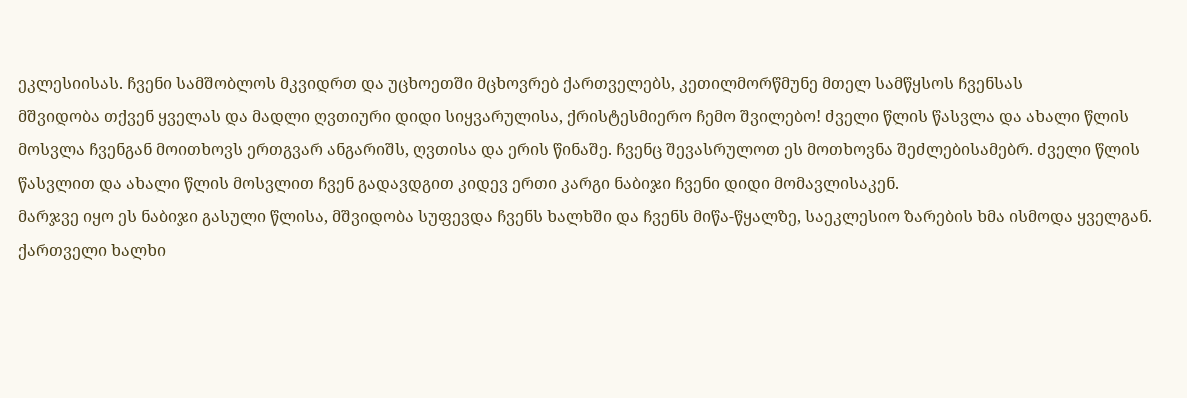ეკლესიისას. ჩვენი სამშობლოს მკვიდრთ და უცხოეთში მცხოვრებ ქართველებს, კეთილმორწმუნე მთელ სამწყსოს ჩვენსას
მშვიდობა თქვენ ყველას და მადლი ღვთიური დიდი სიყვარულისა, ქრისტესმიერო ჩემო შვილებო! ძველი წლის წასვლა და ახალი წლის მოსვლა ჩვენგან მოითხოვს ერთგვარ ანგარიშს, ღვთისა და ერის წინაშე. ჩვენც შევასრულოთ ეს მოთხოვნა შეძლებისამებრ. ძველი წლის წასვლით და ახალი წლის მოსვლით ჩვენ გადავდგით კიდევ ერთი კარგი ნაბიჯი ჩვენი დიდი მომავლისაკენ.
მარჯვე იყო ეს ნაბიჯი გასული წლისა, მშვიდობა სუფევდა ჩვენს ხალხში და ჩვენს მიწა-წყალზე, საეკლესიო ზარების ხმა ისმოდა ყველგან. ქართველი ხალხი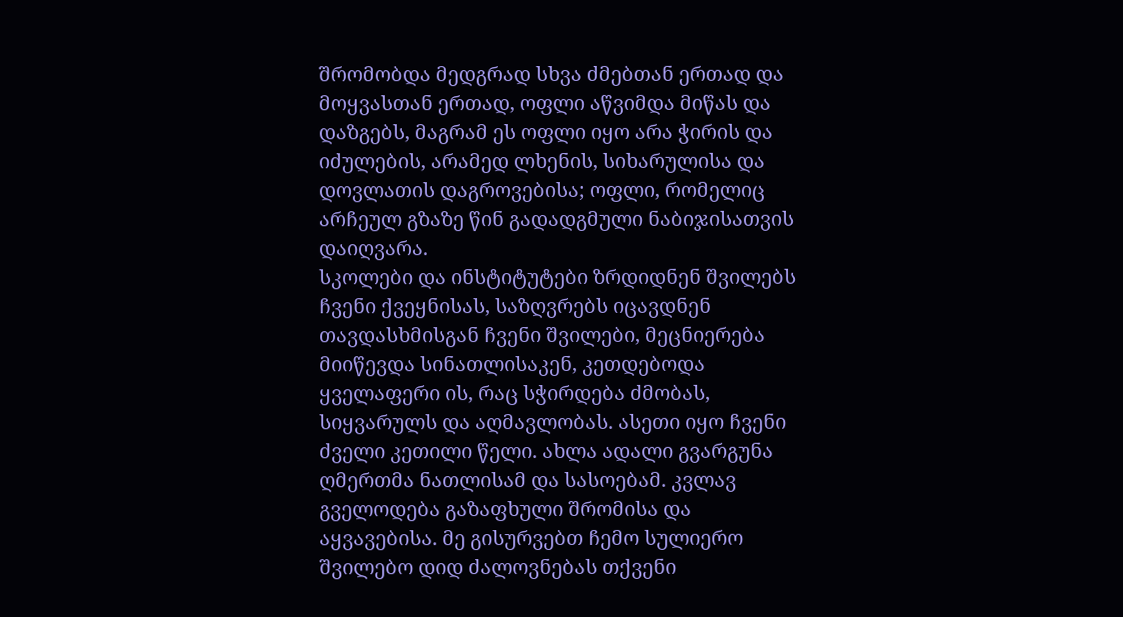შრომობდა მედგრად სხვა ძმებთან ერთად და მოყვასთან ერთად, ოფლი აწვიმდა მიწას და დაზგებს, მაგრამ ეს ოფლი იყო არა ჭირის და იძულების, არამედ ლხენის, სიხარულისა და დოვლათის დაგროვებისა; ოფლი, რომელიც არჩეულ გზაზე წინ გადადგმული ნაბიჯისათვის დაიღვარა.
სკოლები და ინსტიტუტები ზრდიდნენ შვილებს ჩვენი ქვეყნისას, საზღვრებს იცავდნენ თავდასხმისგან ჩვენი შვილები, მეცნიერება მიიწევდა სინათლისაკენ, კეთდებოდა ყველაფერი ის, რაც სჭირდება ძმობას, სიყვარულს და აღმავლობას. ასეთი იყო ჩვენი ძველი კეთილი წელი. ახლა ადალი გვარგუნა ღმერთმა ნათლისამ და სასოებამ. კვლავ გველოდება გაზაფხული შრომისა და აყვავებისა. მე გისურვებთ ჩემო სულიერო შვილებო დიდ ძალოვნებას თქვენი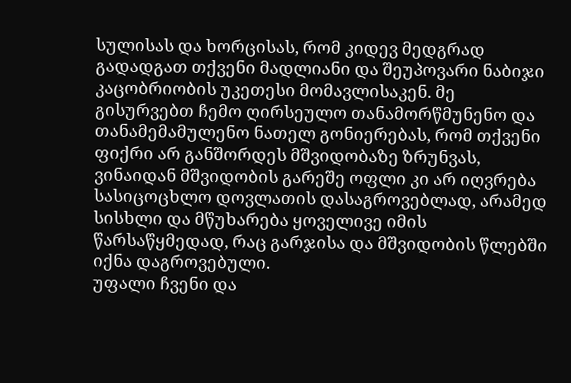სულისას და ხორცისას, რომ კიდევ მედგრად გადადგათ თქვენი მადლიანი და შეუპოვარი ნაბიჯი კაცობრიობის უკეთესი მომავლისაკენ. მე გისურვებთ ჩემო ღირსეულო თანამორწმუნენო და თანამემამულენო ნათელ გონიერებას, რომ თქვენი ფიქრი არ განშორდეს მშვიდობაზე ზრუნვას, ვინაიდან მშვიდობის გარეშე ოფლი კი არ იღვრება სასიცოცხლო დოვლათის დასაგროვებლად, არამედ სისხლი და მწუხარება ყოველივე იმის წარსაწყმედად, რაც გარჯისა და მშვიდობის წლებში იქნა დაგროვებული.
უფალი ჩვენი და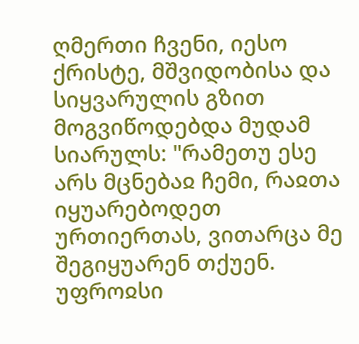ღმერთი ჩვენი, იესო ქრისტე, მშვიდობისა და სიყვარულის გზით მოგვიწოდებდა მუდამ სიარულს: "რამეთუ ესე არს მცნებაჲ ჩემი, რაჲთა იყუარებოდეთ ურთიერთას, ვითარცა მე შეგიყუარენ თქუენ. უფროჲსი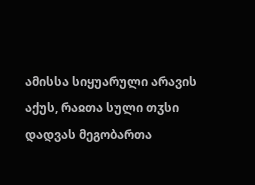ამისსა სიყუარული არავის აქუს, რაჲთა სული თჳსი დადვას მეგობართა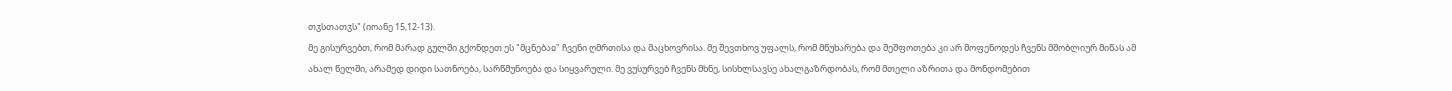თჳსთათჳს" (იოანე 15,12-13).
მე გისურვებთ, რომ მარად გულში გქონდეთ ეს "მცნებაჲ" ჩვენი ღმრთისა და მაცხოვრისა. მე შევთხოვ უფალს, რომ მწუხარება და შეშფოთება კი არ მოფენოდეს ჩვენს მშობლიურ მიწას ამ ახალ წელში, არამედ დიდი სათნოება, სარწმუნოება და სიყვარული. მე ვუსურვებ ჩვენს მხნე, სისხლსავსე ახალგაზრდობას, რომ მთელი აზრითა და მონდომებით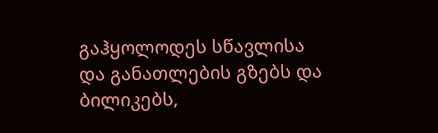გაჰყოლოდეს სწავლისა და განათლების გზებს და ბილიკებს,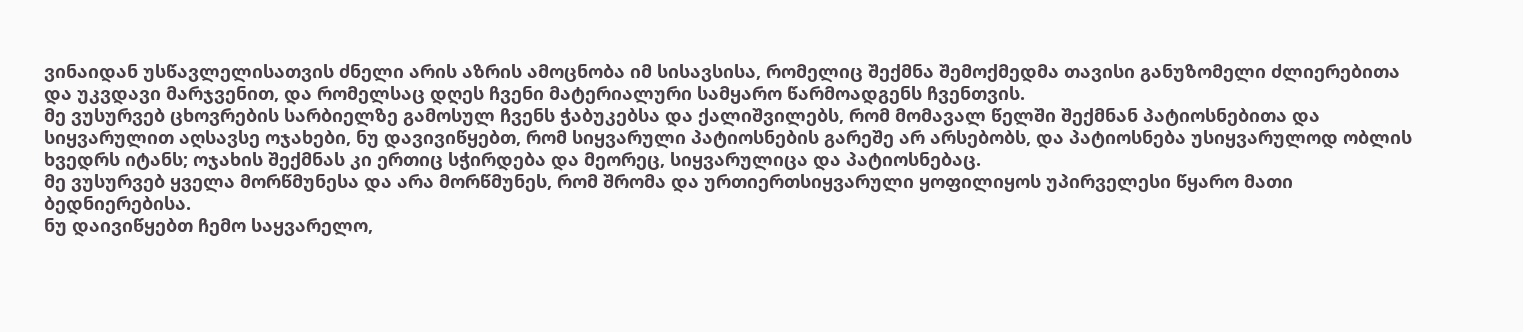ვინაიდან უსწავლელისათვის ძნელი არის აზრის ამოცნობა იმ სისავსისა, რომელიც შექმნა შემოქმედმა თავისი განუზომელი ძლიერებითა და უკვდავი მარჯვენით, და რომელსაც დღეს ჩვენი მატერიალური სამყარო წარმოადგენს ჩვენთვის.
მე ვუსურვებ ცხოვრების სარბიელზე გამოსულ ჩვენს ჭაბუკებსა და ქალიშვილებს, რომ მომავალ წელში შექმნან პატიოსნებითა და სიყვარულით აღსავსე ოჯახები, ნუ დავივიწყებთ, რომ სიყვარული პატიოსნების გარეშე არ არსებობს, და პატიოსნება უსიყვარულოდ ობლის ხვედრს იტანს; ოჯახის შექმნას კი ერთიც სჭირდება და მეორეც, სიყვარულიცა და პატიოსნებაც.
მე ვუსურვებ ყველა მორწმუნესა და არა მორწმუნეს, რომ შრომა და ურთიერთსიყვარული ყოფილიყოს უპირველესი წყარო მათი ბედნიერებისა.
ნუ დაივიწყებთ ჩემო საყვარელო,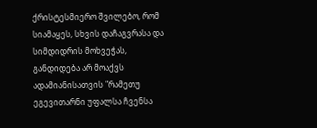ქრისტესმიერო შვილებო, რომ სიამაყეს, სხვის დაჩაგვრასა და სიმდიდრის მოხვეჭას, განდიდება არ მოაქვს ადამიანისათვის "რამეთუ ეგევითარნი უფალსა ჩვენსა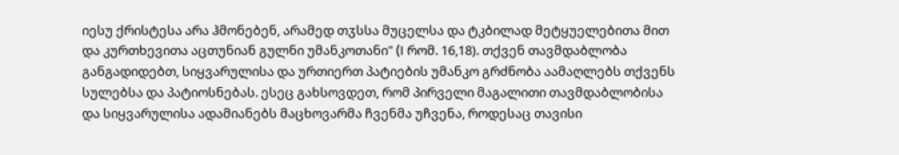იესუ ქრისტესა არა ჰმონებენ, არამედ თჳსსა მუცელსა და ტკბილად მეტყუელებითა მით და კურთხევითა აცთუნიან გულნი უმანკოთანი" (I რომ. 16,18). თქვენ თავმდაბლობა განგადიდებთ, სიყვარულისა და ურთიერთ პატიების უმანკო გრძნობა აამაღლებს თქვენს სულებსა და პატიოსნებას. ესეც გახსოვდეთ, რომ პირველი მაგალითი თავმდაბლობისა და სიყვარულისა ადამიანებს მაცხოვარმა ჩვენმა უჩვენა, როდესაც თავისი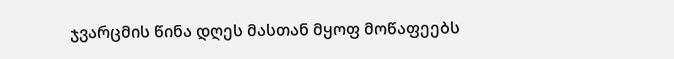ჯვარცმის წინა დღეს მასთან მყოფ მოწაფეებს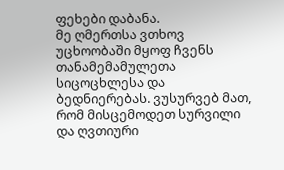ფეხები დაბანა.
მე ღმერთსა ვთხოვ უცხოობაში მყოფ ჩვენს თანამემამულეთა სიცოცხლესა და ბედნიერებას. ვუსურვებ მათ, რომ მისცემოდეთ სურვილი და ღვთიური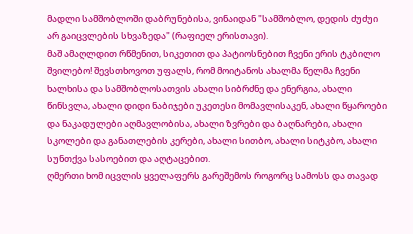მადლი სამშობლოში დაბრუნებისა, ვინაიდან "სამშობლო, დედის ძუძუი არ გაიცვლების სხვაზედა" (რაფიელ ერისთავი).
მაშ ამაღლდით რწმენით, სიკეთით და პატიოსნებით ჩვენი ერის ტკბილო შვილებო! შევსთხოვოთ უფალს, რომ მოიტანოს ახალმა წელმა ჩვენი ხალხისა და სამშობლოსათვის ახალი სიბრძნე და ენერგია, ახალი წინსვლა, ახალი დიდი ნაბიჯები უკეთესი მომავლისაკენ, ახალი წყაროები და ნაკადულები აღმავლობისა, ახალი ზვრები და ბაღნარები, ახალი სკოლები და განათლების კერები, ახალი სითბო, ახალი სიტკბო, ახალი სუნთქვა სასოებით და აღტაცებით.
ღმერთი ხომ იცვლის ყველაფერს გარეშემოს როგორც სამოსს და თავად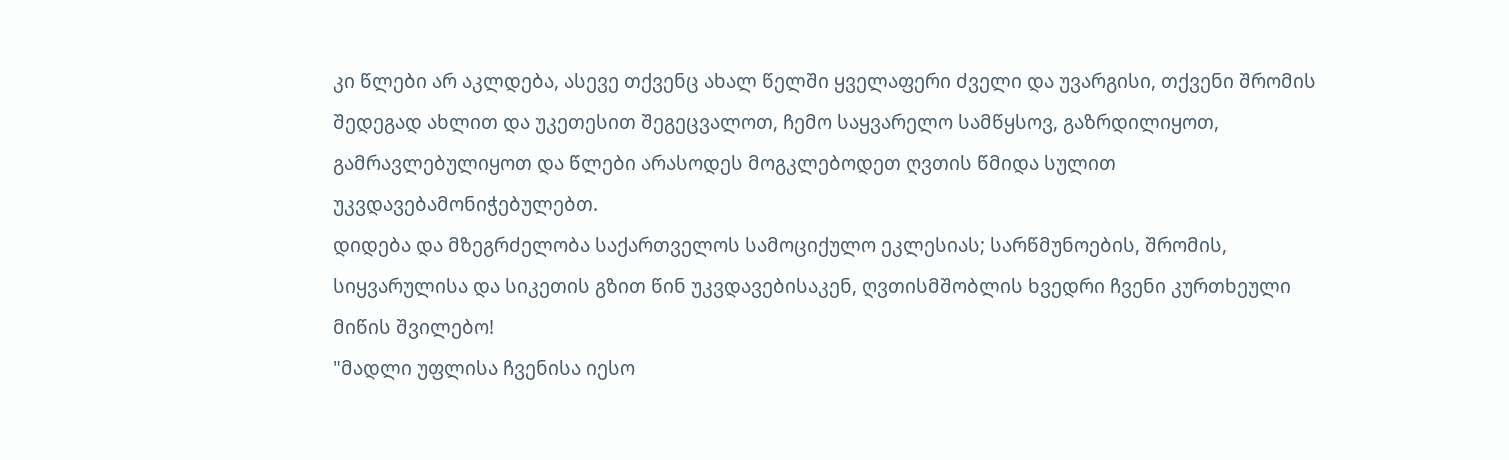კი წლები არ აკლდება, ასევე თქვენც ახალ წელში ყველაფერი ძველი და უვარგისი, თქვენი შრომის შედეგად ახლით და უკეთესით შეგეცვალოთ, ჩემო საყვარელო სამწყსოვ, გაზრდილიყოთ, გამრავლებულიყოთ და წლები არასოდეს მოგკლებოდეთ ღვთის წმიდა სულით უკვდავებამონიჭებულებთ.
დიდება და მზეგრძელობა საქართველოს სამოციქულო ეკლესიას; სარწმუნოების, შრომის, სიყვარულისა და სიკეთის გზით წინ უკვდავებისაკენ, ღვთისმშობლის ხვედრი ჩვენი კურთხეული მიწის შვილებო!
"მადლი უფლისა ჩვენისა იესო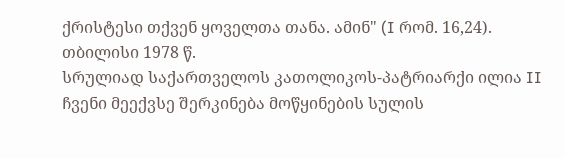ქრისტესი თქვენ ყოველთა თანა. ამინ" (I რომ. 16,24).
თბილისი 1978 წ.
სრულიად საქართველოს კათოლიკოს-პატრიარქი ილია II
ჩვენი მეექვსე შერკინება მოწყინების სულის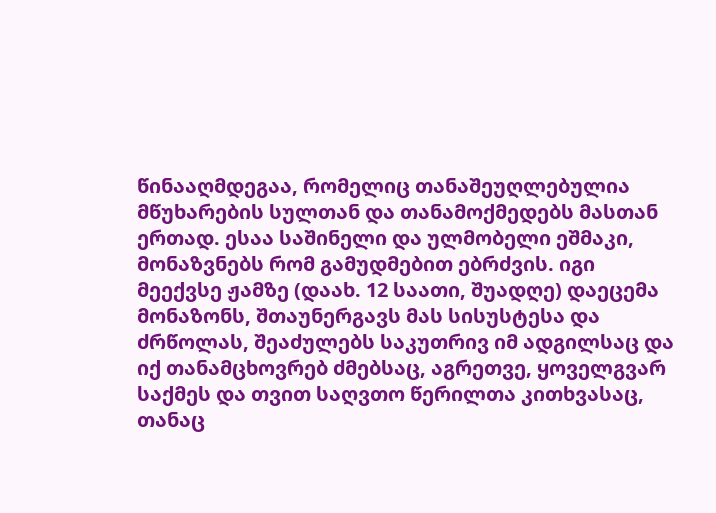წინააღმდეგაა, რომელიც თანაშეუღლებულია მწუხარების სულთან და თანამოქმედებს მასთან ერთად. ესაა საშინელი და ულმობელი ეშმაკი, მონაზვნებს რომ გამუდმებით ებრძვის. იგი მეექვსე ჟამზე (დაახ. 12 საათი, შუადღე) დაეცემა მონაზონს, შთაუნერგავს მას სისუსტესა და ძრწოლას, შეაძულებს საკუთრივ იმ ადგილსაც და იქ თანამცხოვრებ ძმებსაც, აგრეთვე, ყოველგვარ საქმეს და თვით საღვთო წერილთა კითხვასაც, თანაც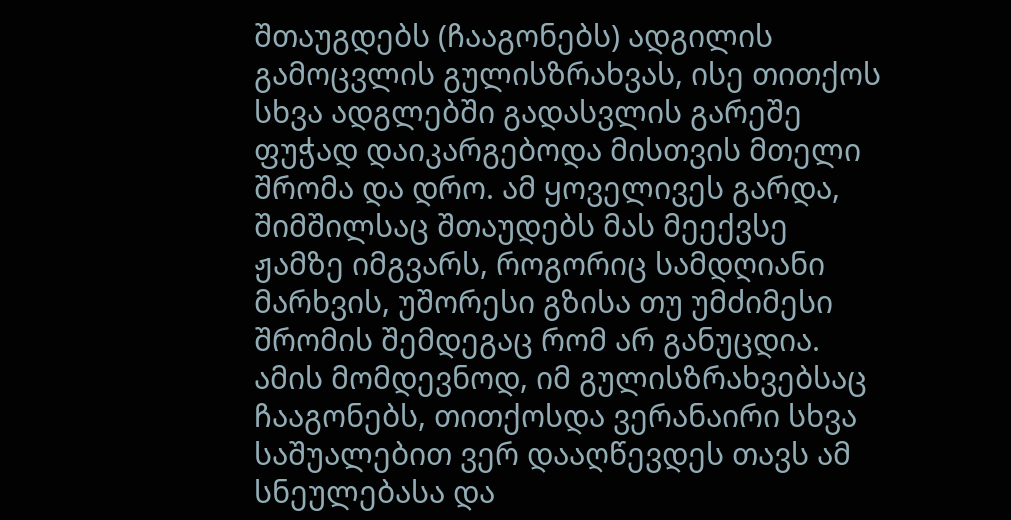შთაუგდებს (ჩააგონებს) ადგილის გამოცვლის გულისზრახვას, ისე თითქოს სხვა ადგლებში გადასვლის გარეშე ფუჭად დაიკარგებოდა მისთვის მთელი შრომა და დრო. ამ ყოველივეს გარდა, შიმშილსაც შთაუდებს მას მეექვსე ჟამზე იმგვარს, როგორიც სამდღიანი მარხვის, უშორესი გზისა თუ უმძიმესი შრომის შემდეგაც რომ არ განუცდია. ამის მომდევნოდ, იმ გულისზრახვებსაც ჩააგონებს, თითქოსდა ვერანაირი სხვა საშუალებით ვერ დააღწევდეს თავს ამ სნეულებასა და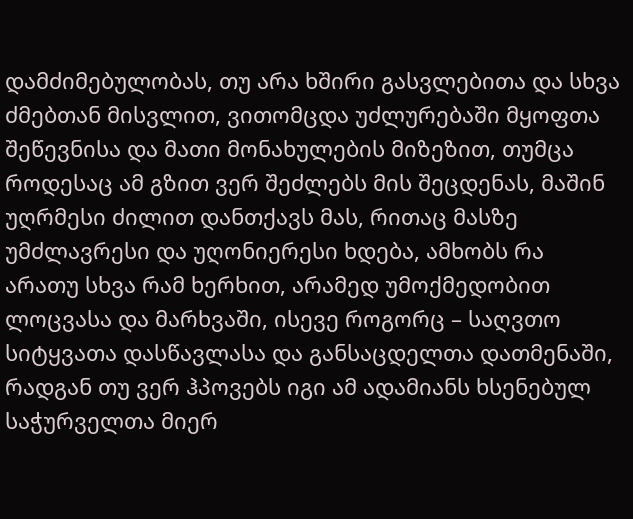დამძიმებულობას, თუ არა ხშირი გასვლებითა და სხვა ძმებთან მისვლით, ვითომცდა უძლურებაში მყოფთა შეწევნისა და მათი მონახულების მიზეზით, თუმცა როდესაც ამ გზით ვერ შეძლებს მის შეცდენას, მაშინ უღრმესი ძილით დანთქავს მას, რითაც მასზე უმძლავრესი და უღონიერესი ხდება, ამხობს რა არათუ სხვა რამ ხერხით, არამედ უმოქმედობით ლოცვასა და მარხვაში, ისევე როგორც – საღვთო სიტყვათა დასწავლასა და განსაცდელთა დათმენაში, რადგან თუ ვერ ჰპოვებს იგი ამ ადამიანს ხსენებულ საჭურველთა მიერ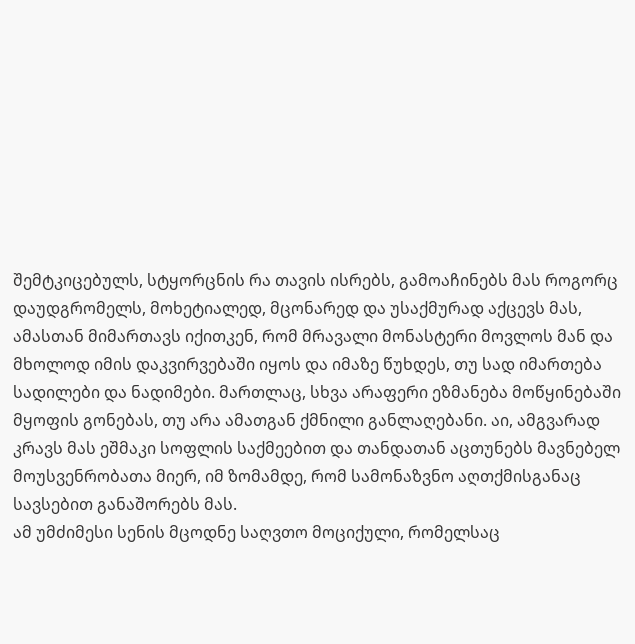შემტკიცებულს, სტყორცნის რა თავის ისრებს, გამოაჩინებს მას როგორც დაუდგრომელს, მოხეტიალედ, მცონარედ და უსაქმურად აქცევს მას, ამასთან მიმართავს იქითკენ, რომ მრავალი მონასტერი მოვლოს მან და მხოლოდ იმის დაკვირვებაში იყოს და იმაზე წუხდეს, თუ სად იმართება სადილები და ნადიმები. მართლაც, სხვა არაფერი ეზმანება მოწყინებაში მყოფის გონებას, თუ არა ამათგან ქმნილი განლაღებანი. აი, ამგვარად კრავს მას ეშმაკი სოფლის საქმეებით და თანდათან აცთუნებს მავნებელ მოუსვენრობათა მიერ, იმ ზომამდე, რომ სამონაზვნო აღთქმისგანაც სავსებით განაშორებს მას.
ამ უმძიმესი სენის მცოდნე საღვთო მოციქული, რომელსაც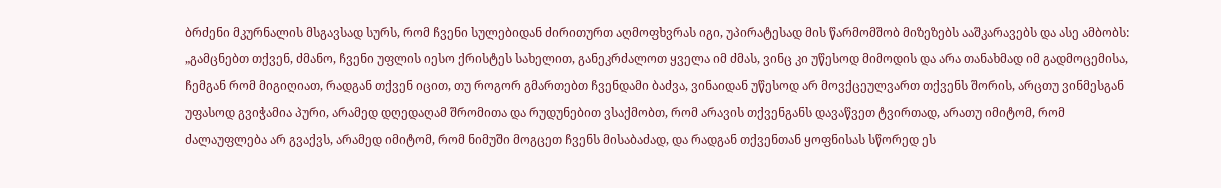ბრძენი მკურნალის მსგავსად სურს, რომ ჩვენი სულებიდან ძირითურთ აღმოფხვრას იგი, უპირატესად მის წარმომშობ მიზეზებს ააშკარავებს და ასე ამბობს: „გამცნებთ თქვენ, ძმანო, ჩვენი უფლის იესო ქრისტეს სახელით, განეკრძალოთ ყველა იმ ძმას, ვინც კი უწესოდ მიმოდის და არა თანახმად იმ გადმოცემისა, ჩემგან რომ მიგიღიათ, რადგან თქვენ იცით, თუ როგორ გმართებთ ჩვენდამი ბაძვა, ვინაიდან უწესოდ არ მოვქცეულვართ თქვენს შორის, არცთუ ვინმესგან უფასოდ გვიჭამია პური, არამედ დღედაღამ შრომითა და რუდუნებით ვსაქმობთ, რომ არავის თქვენგანს დავაწვეთ ტვირთად, არათუ იმიტომ, რომ ძალაუფლება არ გვაქვს, არამედ იმიტომ, რომ ნიმუში მოგცეთ ჩვენს მისაბაძად, და რადგან თქვენთან ყოფნისას სწორედ ეს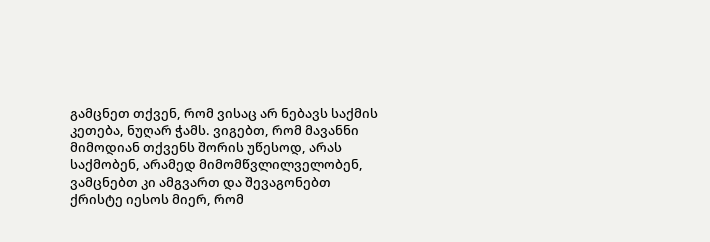გამცნეთ თქვენ, რომ ვისაც არ ნებავს საქმის კეთება, ნუღარ ჭამს. ვიგებთ, რომ მავანნი მიმოდიან თქვენს შორის უწესოდ, არას საქმობენ, არამედ მიმომწვლილველობენ, ვამცნებთ კი ამგვართ და შევაგონებთ ქრისტე იესოს მიერ, რომ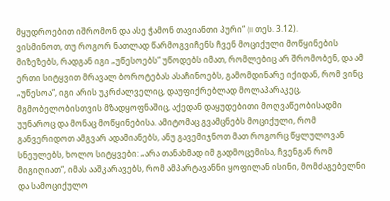მყუდროებით იშრომონ და ასე ჭამონ თავიანთი პური“ (II თეს. 3.12).
ვისმინოთ, თუ როგორ ნათლად წარმოგვიჩენს ჩვენ მოციქული მოწყინების მიზეზებს, რადგან იგი „უწესოებს“ უწოდებს იმათ, რომლებიც არ შრომობენ, და ამ ერთი სიტყვით მრავალ ბოროტებას ასაჩინოებს, გამომდინარე იქიდან, რომ ვინც „უწესოა“, იგი არის უკრძალველიც, დაუფიქრებლად მოლაპარაკეც, მგმობელობისთვის მზადყოფნაშიც, აქედან დაყუდებითი მოღვაწეობისადმი უუნაროც და მონაც მოწყინებისა. ამიტომაც გვამცნებს მოციქული, რომ განვერიდოთ ამგვარ ადამიანებს, ანუ გავემიჯნოთ მათ როგორც წყლულოვან სნეულებს, ხოლო სიტყვები: „არა თანახმად იმ გადმოცემისა, ჩვენგან რომ მიგიღიათ“, იმას ააშკარავებს, რომ ამპარტავანნი ყოფილან ისინი, მომძაგებელნი და სამოციქულო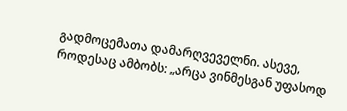გადმოცემათა დამარღვეველნი. ასევე, როდესაც ამბობს: „არცა ვინმესგან უფასოდ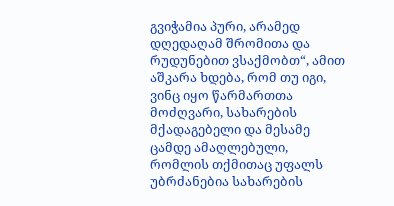გვიჭამია პური, არამედ დღედაღამ შრომითა და რუდუნებით ვსაქმობთ“, ამით აშკარა ხდება, რომ თუ იგი, ვინც იყო წარმართთა მოძღვარი, სახარების მქადაგებელი და მესამე ცამდე ამაღლებული, რომლის თქმითაც უფალს უბრძანებია სახარების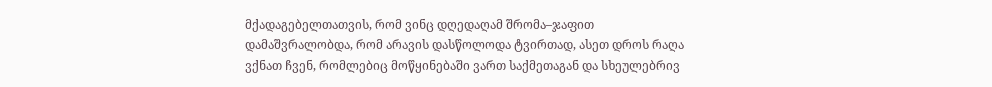მქადაგებელთათვის, რომ ვინც დღედაღამ შრომა–ჯაფით დამაშვრალობდა, რომ არავის დასწოლოდა ტვირთად, ასეთ დროს რაღა ვქნათ ჩვენ, რომლებიც მოწყინებაში ვართ საქმეთაგან და სხეულებრივ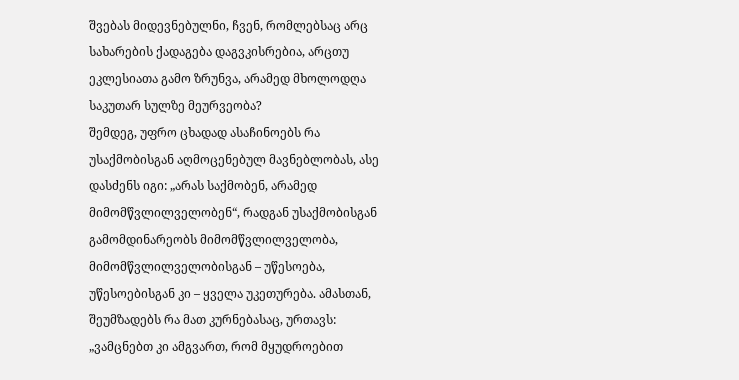შვებას მიდევნებულნი, ჩვენ, რომლებსაც არც სახარების ქადაგება დაგვკისრებია, არცთუ ეკლესიათა გამო ზრუნვა, არამედ მხოლოდღა საკუთარ სულზე მეურვეობა?
შემდეგ, უფრო ცხადად ასაჩინოებს რა უსაქმობისგან აღმოცენებულ მავნებლობას, ასე დასძენს იგი: „არას საქმობენ, არამედ მიმომწვლილველობენ“, რადგან უსაქმობისგან გამომდინარეობს მიმომწვლილველობა, მიმომწვლილველობისგან – უწესოება, უწესოებისგან კი – ყველა უკეთურება. ამასთან, შეუმზადებს რა მათ კურნებასაც, ურთავს: „ვამცნებთ კი ამგვართ, რომ მყუდროებით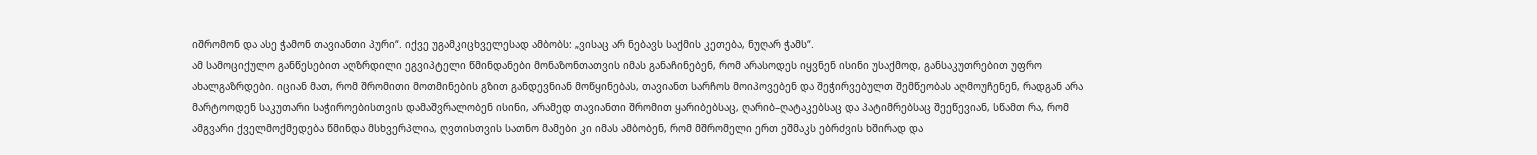იშრომონ და ასე ჭამონ თავიანთი პური“. იქვე უგამკიცხველესად ამბობს: „ვისაც არ ნებავს საქმის კეთება, ნუღარ ჭამს“.
ამ სამოციქულო განწესებით აღზრდილი ეგვიპტელი წმინდანები მონაზონთათვის იმას განაჩინებენ, რომ არასოდეს იყვნენ ისინი უსაქმოდ, განსაკუთრებით უფრო ახალგაზრდები. იციან მათ, რომ შრომითი მოთმინების გზით განდევნიან მოწყინებას, თავიანთ სარჩოს მოიპოვებენ და შეჭირვებულთ შემწეობას აღმოუჩენენ, რადგან არა მარტოოდენ საკუთარი საჭიროებისთვის დამაშვრალობენ ისინი, არამედ თავიანთი შრომით ყარიბებსაც, ღარიბ–ღატაკებსაც და პატიმრებსაც შეეწევიან, სწამთ რა, რომ ამგვარი ქველმოქმედება წმინდა მსხვერპლია, ღვთისთვის სათნო მამები კი იმას ამბობენ, რომ მშრომელი ერთ ეშმაკს ებრძვის ხშირად და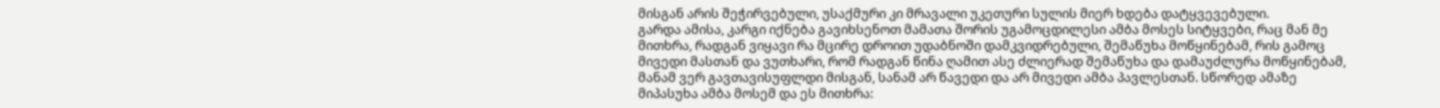მისგან არის შეჭირვებული, უსაქმური კი მრავალი უკეთური სულის მიერ ხდება დატყვევებული.
გარდა ამისა, კარგი იქნება გავიხსენოთ მამათა შორის უგამოცდილესი ამბა მოსეს სიტყვები, რაც მან მე მითხრა, რადგან ვიყავი რა მცირე დროით უდაბნოში დამკვიდრებული, შემაწუხა მოწყინებამ, რის გამოც მივედი მასთან და ვუთხარი, რომ რადგან წინა ღამით ასე ძლიერად შემაწუხა და დამაუძლურა მოწყინებამ, მანამ ვერ გავთავისუფლდი მისგან, სანამ არ წავედი და არ მივედი ამბა პავლესთან. სწორედ ამაზე მიპასუხა ამბა მოსემ და ეს მითხრა: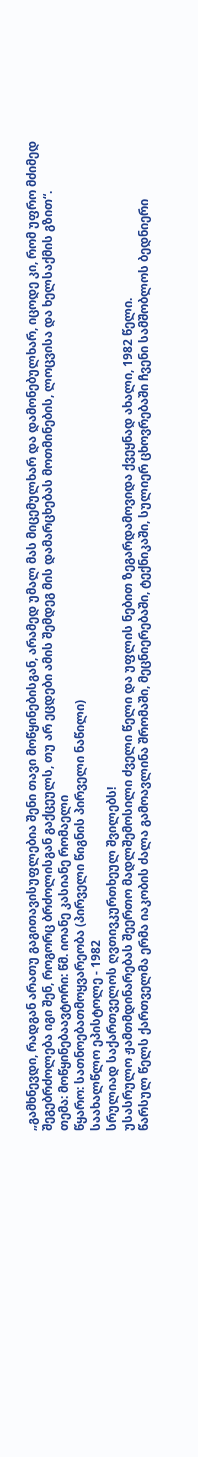„გამხნევდი, რადგან არათუ გაგითავისუფლებია შენი თავი მოწყინებისგან, არამედ უმალ მას მიცემულხარ და დამონებულხარ, იცოდე კი, რომ უფრო მძიმედ შეგებრძოლება იგი შენ, როგორც ბრძოლისგან გაქცეულს, თუ არ ეცდები ამის შემდეგ მის დამარცხებას მოთმინების, ლოცვისა და ხელსაქმის გზით“.
თემა: მოწყინებაავტორი: წმ. იოანე კასიანე რომაელი
წყარო: სათნოებათმოყვარეობა (პირველი წიგნის პირველი ნაწილი)
საახალწლო ეპისტოლე - 1982
სრულიად საქართველოს ღვთივკურთხეულ შვილებს!
უსასრულო ჟამთმდინარებას შეერთო მადლშემოსილი ძველი წელი და უფლის ნებით ზეგარდამოვიდა ქვეყნად ახალი, 1982 წელი.
წარსულ წელს ქართველმა ერმა იაკობის ძალა გამოავლინა შრომაში, მეცნიერებაში, ტექნიკაში, სულიერ ცხოვრებაში ჩვენი სამშობლოს ბედნიერი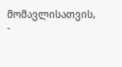მომავლისათვის, -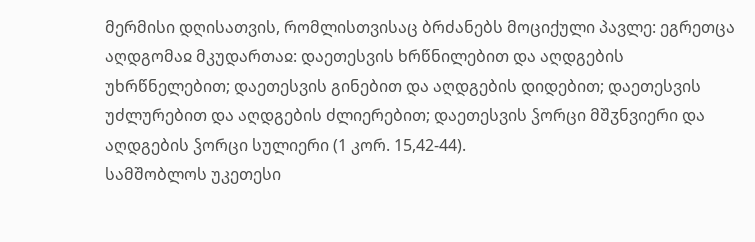მერმისი დღისათვის, რომლისთვისაც ბრძანებს მოციქული პავლე: ეგრეთცა აღდგომაჲ მკუდართაჲ: დაეთესვის ხრწნილებით და აღდგების უხრწნელებით; დაეთესვის გინებით და აღდგების დიდებით; დაეთესვის უძლურებით და აღდგების ძლიერებით; დაეთესვის ჴორცი მშჳნვიერი და აღდგების ჴორცი სულიერი (1 კორ. 15,42-44).
სამშობლოს უკეთესი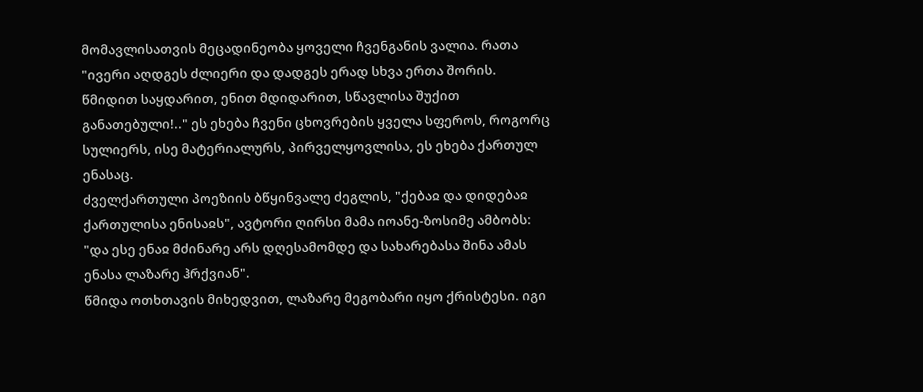მომავლისათვის მეცადინეობა ყოველი ჩვენგანის ვალია. რათა "ივერი აღდგეს ძლიერი და დადგეს ერად სხვა ერთა შორის. წმიდით საყდარით, ენით მდიდარით, სწავლისა შუქით განათებული!.." ეს ეხება ჩვენი ცხოვრების ყველა სფეროს, როგორც სულიერს, ისე მატერიალურს, პირველყოვლისა, ეს ეხება ქართულ ენასაც.
ძველქართული პოეზიის ბწყინვალე ძეგლის, "ქებაჲ და დიდებაჲ ქართულისა ენისაჲს", ავტორი ღირსი მამა იოანე-ზოსიმე ამბობს: "და ესე ენაჲ მძინარე არს დღესამომდე და სახარებასა შინა ამას ენასა ლაზარე ჰრქვიან".
წმიდა ოთხთავის მიხედვით, ლაზარე მეგობარი იყო ქრისტესი. იგი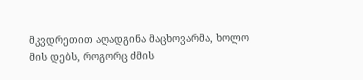მკვდრეთით აღადგინა მაცხოვარმა, ხოლო მის დებს, როგორც ძმის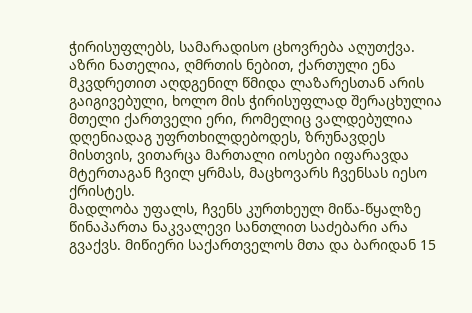ჭირისუფლებს, სამარადისო ცხოვრება აღუთქვა. აზრი ნათელია, ღმრთის ნებით, ქართული ენა მკვდრეთით აღდგენილ წმიდა ლაზარესთან არის გაიგივებული, ხოლო მის ჭირისუფლად შერაცხულია მთელი ქართველი ერი, რომელიც ვალდებულია დღენიადაგ უფრთხილდებოდეს, ზრუნავდეს მისთვის, ვითარცა მართალი იოსები იფარავდა მტერთაგან ჩვილ ყრმას, მაცხოვარს ჩვენსას იესო ქრისტეს.
მადლობა უფალს, ჩვენს კურთხეულ მიწა-წყალზე წინაპართა ნაკვალევი სანთლით საძებარი არა გვაქვს. მიწიერი საქართველოს მთა და ბარიდან 15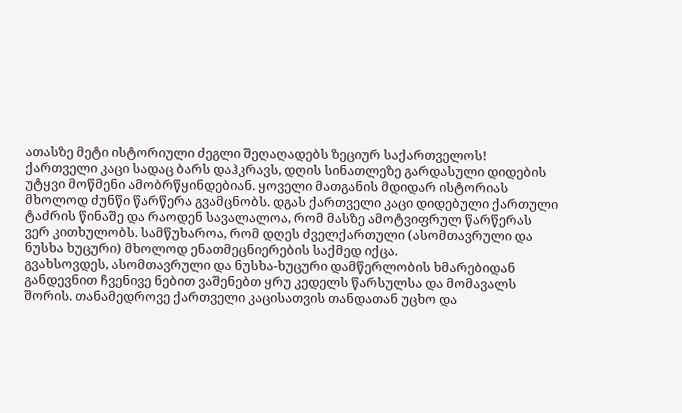ათასზე მეტი ისტორიული ძეგლი შეღაღადებს ზეციურ საქართველოს! ქართველი კაცი სადაც ბარს დაჰკრავს, დღის სინათლეზე გარდასული დიდების უტყვი მოწმენი ამობრწყინდებიან. ყოველი მათგანის მდიდარ ისტორიას მხოლოდ ძუნწი წარწერა გვამცნობს. დგას ქართველი კაცი დიდებული ქართული ტაძრის წინაშე და რაოდენ სავალალოა, რომ მასზე ამოტვიფრულ წარწერას ვერ კითხულობს. სამწუხაროა, რომ დღეს ძველქართული (ასომთავრული და ნუსხა ხუცური) მხოლოდ ენათმეცნიერების საქმედ იქცა.
გვახსოვდეს, ასომთავრული და ნუსხა-ხუცური დამწერლობის ხმარებიდან განდევნით ჩვენივე ნებით ვაშენებთ ყრუ კედელს წარსულსა და მომავალს შორის. თანამედროვე ქართველი კაცისათვის თანდათან უცხო და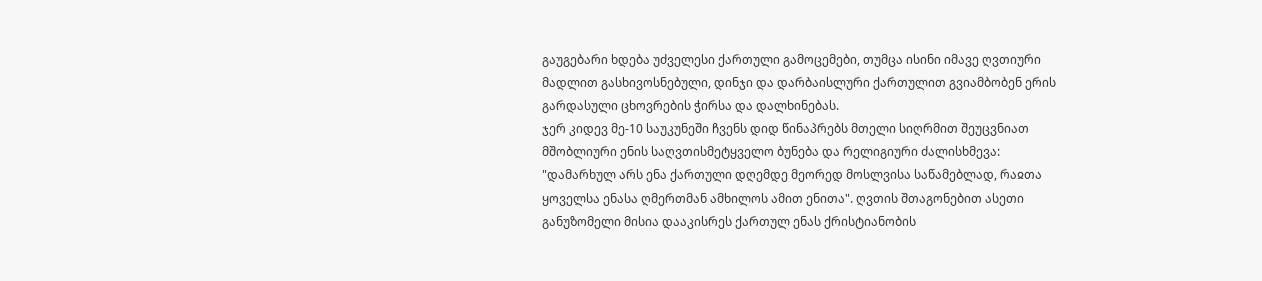გაუგებარი ხდება უძველესი ქართული გამოცემები, თუმცა ისინი იმავე ღვთიური მადლით გასხივოსნებული, დინჯი და დარბაისლური ქართულით გვიამბობენ ერის გარდასული ცხოვრების ჭირსა და დალხინებას.
ჯერ კიდევ მე-10 საუკუნეში ჩვენს დიდ წინაპრებს მთელი სიღრმით შეუცვნიათ მშობლიური ენის საღვთისმეტყველო ბუნება და რელიგიური ძალისხმევა: "დამარხულ არს ენა ქართული დღემდე მეორედ მოსლვისა საწამებლად, რაჲთა ყოველსა ენასა ღმერთმან ამხილოს ამით ენითა". ღვთის შთაგონებით ასეთი განუზომელი მისია დააკისრეს ქართულ ენას ქრისტიანობის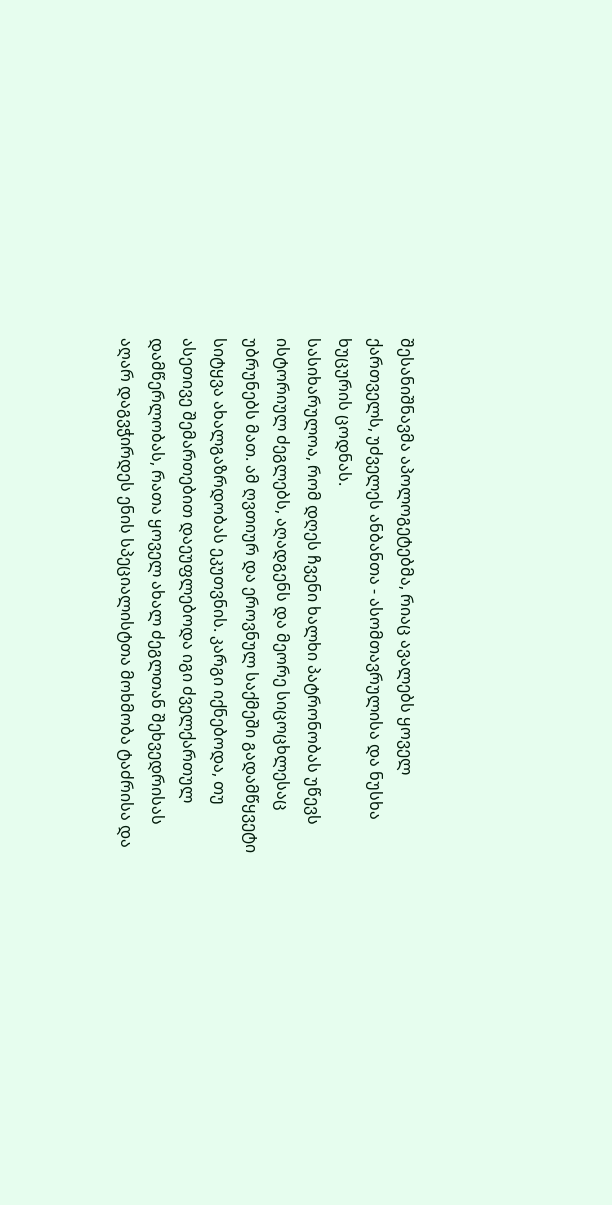შესანიშნავმა აპოლოგეტებმა, რიაც ავალებს ყოველ ქართველს, უძველეს ანბანთა - ასომთავრულისა და ნუსხა ხუცურის ცოდნას.
სასიხარულოა, რომ დღეს ჩვენი ხალხი პატრონობას უწევს ისტორიულ ძეგლებს, აღადგენს და მეორე სიცოცხლესაც უბრუნებს მათ. ამ ღვთიურ და ეროვნულ საქმეში გადამწყვეტი სიტყვა ახალგაზრდობას ეკუთვნის. კარგი იქნებოდა, თუ ასეთივე შემართებით დაეუფლებოდა იგი ძველქართულ დამწერლობას, რათა ყოველ ახალ ძეგლთან შეხვედრისას აღარ დაგვჭირდეს ენის სპეციალისტთა მოხმობა ტაძრისა და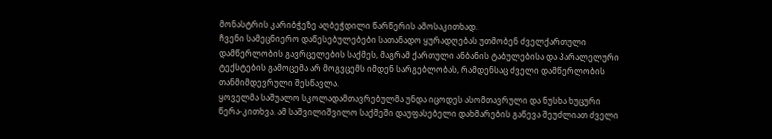მონასტრის კარიბჭეზე აღბეჭდილი წარწერის ამოსაკითხად.
ჩვენი სამეცნიერო დაწესებულებები სათანადო ყურადღებას უთმობენ ძველქართული დამწერლობის გავრცელების საქმეს, მაგრამ ქართული ანბანის ტაბულებისა და პარალელური ტექსტების გამოცემა არ მოგვცემს იმდენ სარგებლობას, რამდენსაც ძველი დამწერლობის თანმიმდევრული შესწავლა.
ყოველმა საშუალო სკოლადამთავრებულმა უნდა იცოდეს ასომთავრული და ნუსხა ხუცური წერა-კითხვა. ამ საშვილიშვილო საქმეში დაუფასებელი დახმარების გაწევა შეუძლიათ ძველი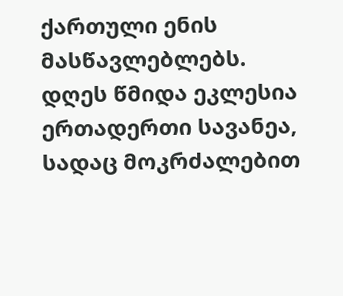ქართული ენის მასწავლებლებს.
დღეს წმიდა ეკლესია ერთადერთი სავანეა, სადაც მოკრძალებით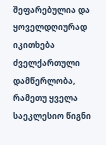შეფარებულია და ყოველდღიურად იკითხება ძველქართული დამწერლობა, რამეთუ ყველა საეკლესიო წიგნი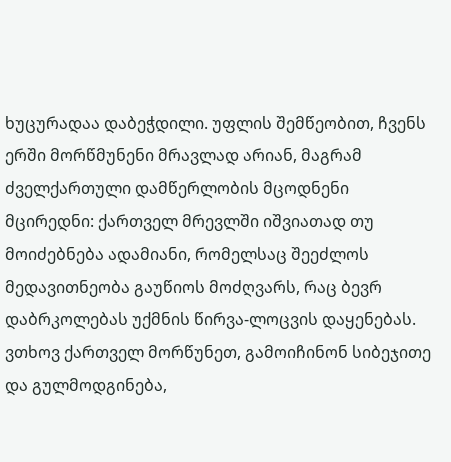ხუცურადაა დაბეჭდილი. უფლის შემწეობით, ჩვენს ერში მორწმუნენი მრავლად არიან, მაგრამ ძველქართული დამწერლობის მცოდნენი მცირედნი: ქართველ მრევლში იშვიათად თუ მოიძებნება ადამიანი, რომელსაც შეეძლოს მედავითნეობა გაუწიოს მოძღვარს, რაც ბევრ დაბრკოლებას უქმნის წირვა-ლოცვის დაყენებას.
ვთხოვ ქართველ მორწუნეთ, გამოიჩინონ სიბეჯითე და გულმოდგინება,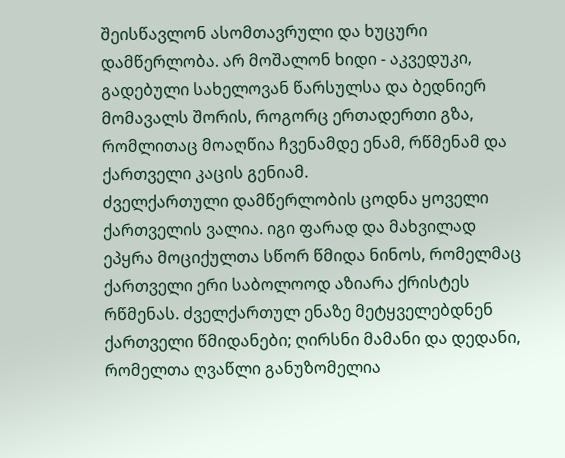შეისწავლონ ასომთავრული და ხუცური დამწერლობა. არ მოშალონ ხიდი - აკვედუკი, გადებული სახელოვან წარსულსა და ბედნიერ მომავალს შორის, როგორც ერთადერთი გზა, რომლითაც მოაღწია ჩვენამდე ენამ, რწმენამ და ქართველი კაცის გენიამ.
ძველქართული დამწერლობის ცოდნა ყოველი ქართველის ვალია. იგი ფარად და მახვილად ეპყრა მოციქულთა სწორ წმიდა ნინოს, რომელმაც ქართველი ერი საბოლოოდ აზიარა ქრისტეს რწმენას. ძველქართულ ენაზე მეტყველებდნენ ქართველი წმიდანები; ღირსნი მამანი და დედანი, რომელთა ღვაწლი განუზომელია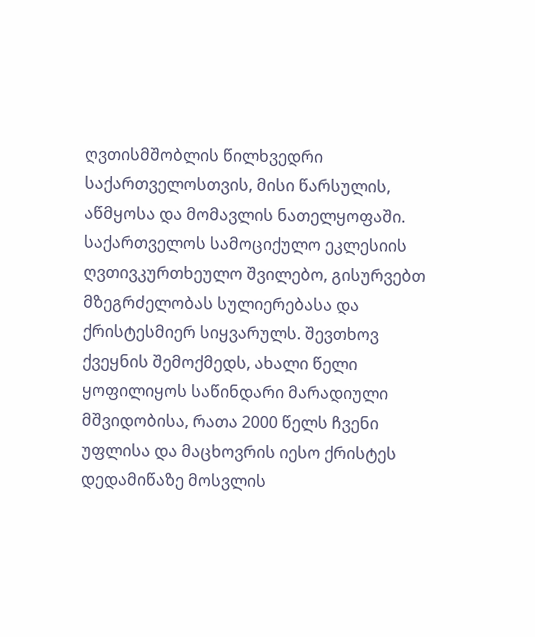ღვთისმშობლის წილხვედრი საქართველოსთვის, მისი წარსულის, აწმყოსა და მომავლის ნათელყოფაში.
საქართველოს სამოციქულო ეკლესიის ღვთივკურთხეულო შვილებო, გისურვებთ მზეგრძელობას სულიერებასა და ქრისტესმიერ სიყვარულს. შევთხოვ ქვეყნის შემოქმედს, ახალი წელი ყოფილიყოს საწინდარი მარადიული მშვიდობისა, რათა 2000 წელს ჩვენი უფლისა და მაცხოვრის იესო ქრისტეს დედამიწაზე მოსვლის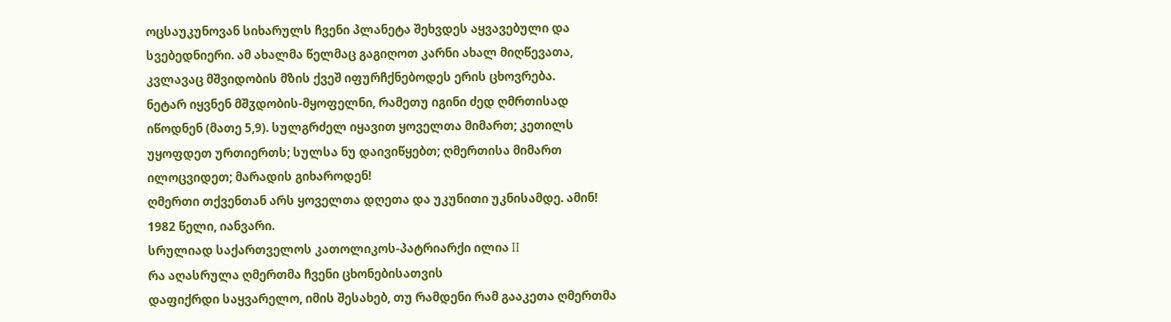ოცსაუკუნოვან სიხარულს ჩვენი პლანეტა შეხვდეს აყვავებული და სვებედნიერი. ამ ახალმა წელმაც გაგიღოთ კარნი ახალ მიღწევათა, კვლავაც მშვიდობის მზის ქვეშ იფურჩქნებოდეს ერის ცხოვრება.
ნეტარ იყვნენ მშჳდობის-მყოფელნი, რამეთუ იგინი ძედ ღმრთისად იწოდნენ (მათე 5,9). სულგრძელ იყავით ყოველთა მიმართ; კეთილს უყოფდეთ ურთიერთს; სულსა ნუ დაივიწყებთ; ღმერთისა მიმართ ილოცვიდეთ; მარადის გიხაროდენ!
ღმერთი თქვენთან არს ყოველთა დღეთა და უკუნითი უკნისამდე. ამინ!
1982 წელი, იანვარი.
სრულიად საქართველოს კათოლიკოს-პატრიარქი ილია II
რა აღასრულა ღმერთმა ჩვენი ცხონებისათვის
დაფიქრდი საყვარელო, იმის შესახებ, თუ რამდენი რამ გააკეთა ღმერთმა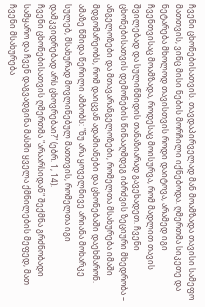ჩვენი ცხონებისათვის. თავდაპირველად მან მოამზადა თავისი სამეფო მათთვის, ვინც მისი ნების მორჩილი იქნებოდა. ღმერთმა სიკეთე და ნეტარება მხოლოდ თავისთვის როდი დაიტოვა, არამედ იგი ჩვენთვისაც მოამზადა, როდესაც მოისურვა, რომ მადლით თავის შვილებად და სულიწმიდის თანაზიარად გავეხადეთ. ჩვენი ცხონებისათვის დემონების წინააღმდეგ იბრძვის ზეციური მხედრობა – ანგელოზები და მთავარანგელოზები, რომელთა მსახურება იმაში მდგომარეობს, რომ დაიცვან ადამიანები და ცხონებაში დაეხმარონ. ამაზე წმიდა წერილი ამბობს: "ნუ არა ყოველნივე არიანა მოხარკე სულებ, მსახურად მოვლინებულ მათთვის, რომელთა იგი დამკვიდრებად არს ცხოვრებაი?" (ებრ. 1, 14).
ჩვენი ცხონებისათვის ღმერთმა "არაარსიდან" შექმნა გრძნობადი სამყარო და ჩვენ დაგვადგინა მასში ყველა ქმნილების მეფედ, მათ ჩვენი მსახურება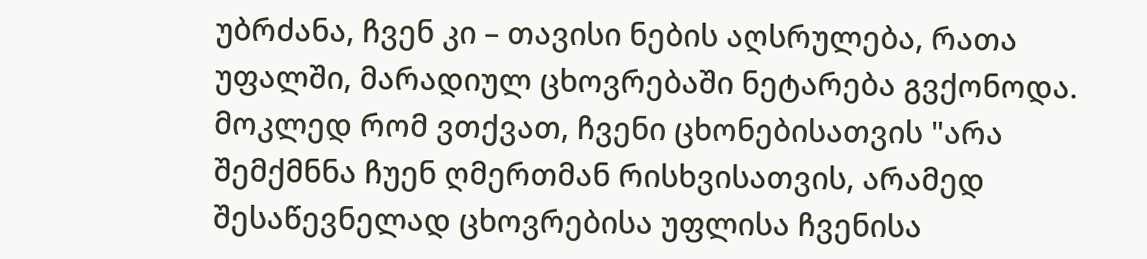უბრძანა, ჩვენ კი – თავისი ნების აღსრულება, რათა უფალში, მარადიულ ცხოვრებაში ნეტარება გვქონოდა. მოკლედ რომ ვთქვათ, ჩვენი ცხონებისათვის "არა შემქმნნა ჩუენ ღმერთმან რისხვისათვის, არამედ შესაწევნელად ცხოვრებისა უფლისა ჩვენისა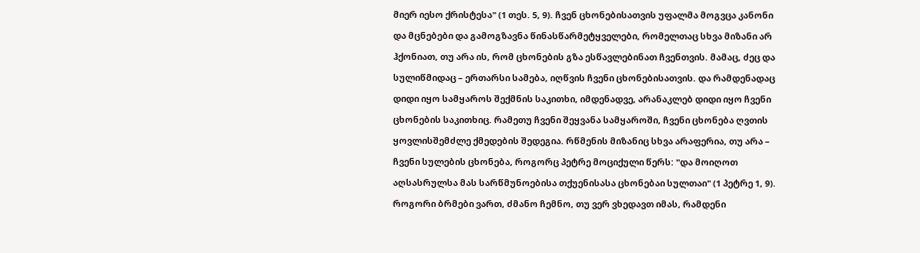მიერ იესო ქრისტესა" (1 თეს. 5, 9). ჩვენ ცხონებისათვის უფალმა მოგვცა კანონი და მცნებები და გამოგზავნა წინასწარმეტყველები, რომელთაც სხვა მიზანი არ ჰქონიათ, თუ არა ის, რომ ცხონების გზა ესწავლებინათ ჩვენთვის. მამაც, ძეც და სულიწმიდაც – ერთარსი სამება, იღწვის ჩვენი ცხონებისათვის. და რამდენადაც დიდი იყო სამყაროს შექმნის საკითხი, იმდენადვე, არანაკლებ დიდი იყო ჩვენი ცხონების საკითხიც. რამეთუ ჩვენი შეყვანა სამყაროში, ჩვენი ცხონება ღვთის ყოვლისშემძლე ქმედების შედეგია. რწმენის მიზანიც სხვა არაფერია, თუ არა – ჩვენი სულების ცხონება, როგორც პეტრე მოციქული წერს: "და მოიღოთ აღსასრულსა მას სარწმუნოებისა თქუენისასა ცხონებაი სულთაი" (1 პეტრე 1, 9).
როგორი ბრმები ვართ, ძმანო ჩემნო, თუ ვერ ვხედავთ იმას, რამდენი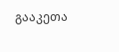გააკეთა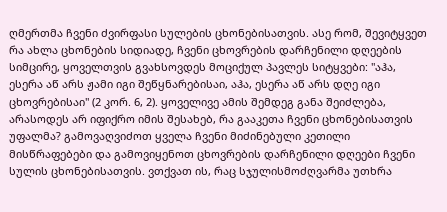ღმერთმა ჩვენი ძვირფასი სულების ცხონებისათვის. ასე რომ, შევიტყვეთ რა ახლა ცხონების სიდიადე, ჩვენი ცხოვრების დარჩენილი დღეების სიმცირე, ყოველთვის გვახსოვდეს მოციქულ პავლეს სიტყვები: "აჰა, ესერა აწ არს ჟამი იგი შეწყნარებისაი, აჰა, ესერა აწ არს დღე იგი ცხოვრებისაი" (2 კორ. 6, 2). ყოველივე ამის შემდეგ განა შეიძლება, არასოდეს არ იფიქრო იმის შესახებ, რა გააკეთა ჩვენი ცხონებისათვის უფალმა? გამოვაღვიძოთ ყველა ჩვენი მიძინებული კეთილი მისწრაფებები და გამოვიყენოთ ცხოვრების დარჩენილი დღეები ჩვენი სულის ცხონებისათვის. ვთქვათ ის, რაც სჯულისმოძღვარმა უთხრა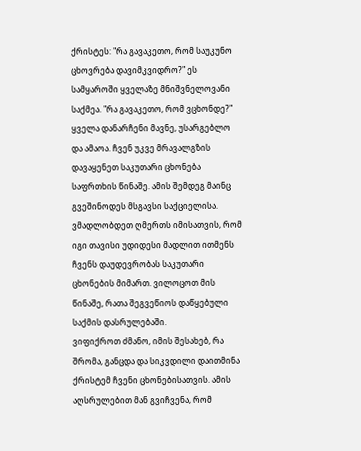ქრისტეს: "რა გავაკეთო, რომ საუკუნო ცხოვრება დავიმკვიდრო?" ეს სამყაროში ყველაზე მნიშვნელოვანი საქმეა. "რა გავაკეთო, რომ ვცხონდე?" ყველა დანარჩენი მავნე, უსარგებლო და ამაოა. ჩვენ უკვე მრავალგზის დავაყენეთ საკუთარი ცხონება საფრთხის წინაშე. ამის შემდეგ მაინც გვეშინოდეს მსგავსი საქციელისა. ვმადლობდეთ ღმერთს იმისათვის, რომ იგი თავისი უდიდესი მადლით ითმენს ჩვენს დაუდევრობას საკუთარი ცხონების მიმართ. ვილოცოთ მის წინაშე, რათა შეგვეწიოს დაწყებული საქმის დასრულებაში.
ვიფიქროთ ძმანო, იმის შესახებ, რა შრომა, განცდა და სიკვდილი დაითმინა ქრისტემ ჩვენი ცხონებისათვის. ამის აღსრულებით მან გვიჩვენა, რომ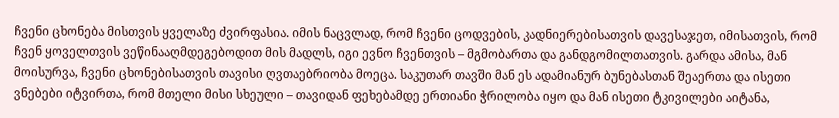ჩვენი ცხონება მისთვის ყველაზე ძვირფასია. იმის ნაცვლად, რომ ჩვენი ცოდვების, კადნიერებისათვის დავესაჯეთ, იმისათვის, რომ ჩვენ ყოველთვის ვეწინააღმდეგებოდით მის მადლს, იგი ევნო ჩვენთვის – მგმობართა და განდგომილთათვის. გარდა ამისა, მან მოისურვა, ჩვენი ცხონებისათვის თავისი ღვთაებრიობა მოეცა. საკუთარ თავში მან ეს ადამიანურ ბუნებასთან შეაერთა და ისეთი ვნებები იტვირთა, რომ მთელი მისი სხეული – თავიდან ფეხებამდე ერთიანი ჭრილობა იყო და მან ისეთი ტკივილები აიტანა,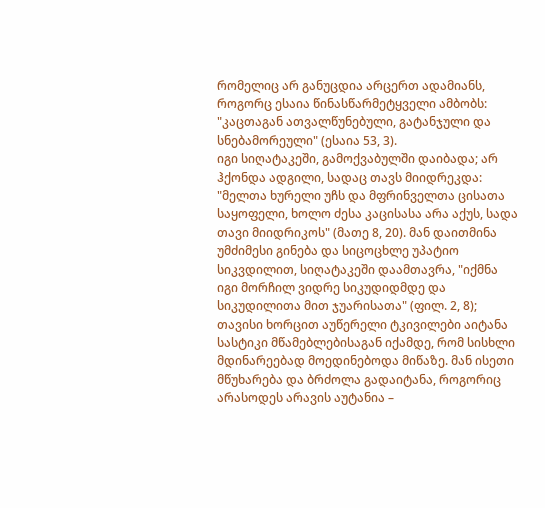რომელიც არ განუცდია არცერთ ადამიანს, როგორც ესაია წინასწარმეტყველი ამბობს: "კაცთაგან ათვალწუნებული, გატანჯული და სნებამორეული" (ესაია 53, 3).
იგი სიღატაკეში, გამოქვაბულში დაიბადა; არ ჰქონდა ადგილი, სადაც თავს მიიდრეკდა: "მელთა ხურელი უჩს და მფრინველთა ცისათა საყოფელი, ხოლო ძესა კაცისასა არა აქუს, სადა თავი მიიდრიკოს" (მათე 8, 20). მან დაითმინა უმძიმესი გინება და სიცოცხლე უპატიო სიკვდილით, სიღატაკეში დაამთავრა, "იქმნა იგი მორჩილ ვიდრე სიკუდიდმდე და სიკუდილითა მით ჯუარისათა" (ფილ. 2, 8); თავისი ხორცით აუწერელი ტკივილები აიტანა სასტიკი მწამებლებისაგან იქამდე, რომ სისხლი მდინარეებად მოედინებოდა მიწაზე. მან ისეთი მწუხარება და ბრძოლა გადაიტანა, როგორიც არასოდეს არავის აუტანია –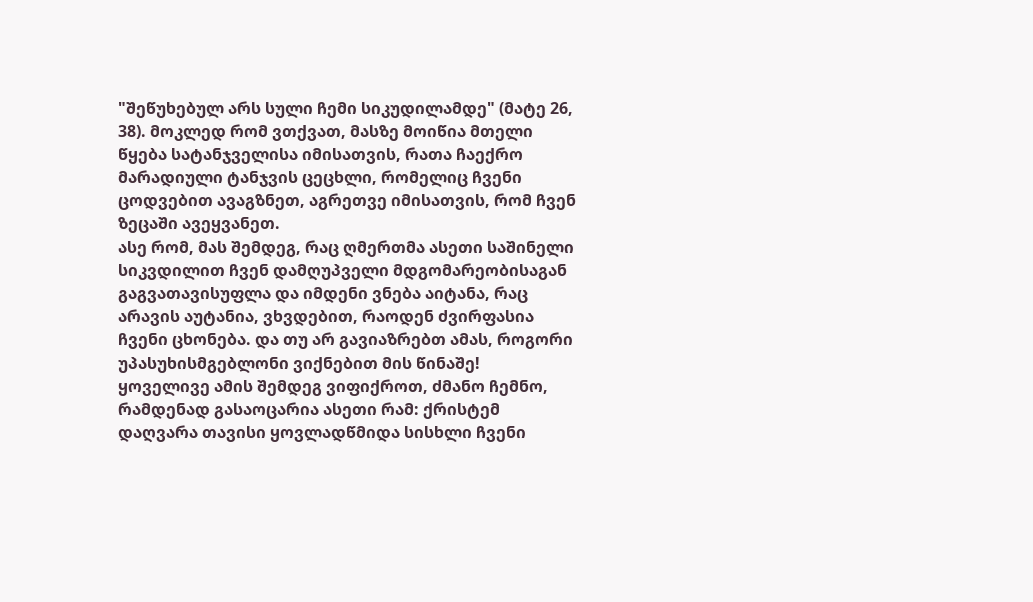"შეწუხებულ არს სული ჩემი სიკუდილამდე" (მატე 26, 38). მოკლედ რომ ვთქვათ, მასზე მოიწია მთელი წყება სატანჯველისა იმისათვის, რათა ჩაექრო მარადიული ტანჯვის ცეცხლი, რომელიც ჩვენი ცოდვებით ავაგზნეთ, აგრეთვე იმისათვის, რომ ჩვენ ზეცაში ავეყვანეთ.
ასე რომ, მას შემდეგ, რაც ღმერთმა ასეთი საშინელი სიკვდილით ჩვენ დამღუპველი მდგომარეობისაგან გაგვათავისუფლა და იმდენი ვნება აიტანა, რაც არავის აუტანია, ვხვდებით, რაოდენ ძვირფასია ჩვენი ცხონება. და თუ არ გავიაზრებთ ამას, როგორი უპასუხისმგებლონი ვიქნებით მის წინაშე!
ყოველივე ამის შემდეგ ვიფიქროთ, ძმანო ჩემნო, რამდენად გასაოცარია ასეთი რამ: ქრისტემ დაღვარა თავისი ყოვლადწმიდა სისხლი ჩვენი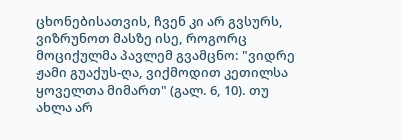ცხონებისათვის, ჩვენ კი არ გვსურს, ვიზრუნოთ მასზე ისე, როგორც მოციქულმა პავლემ გვამცნო: "ვიდრე ჟამი გუაქუს-ღა, ვიქმოდით კეთილსა ყოველთა მიმართ" (გალ. 6, 10). თუ ახლა არ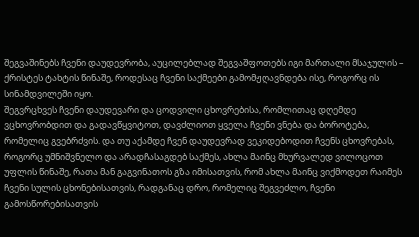შეგვაშინებს ჩვენი დაუდევრობა, აუცილებლად შეგვაშფოთებს იგი მართალი მსაჯულის – ქრისტეს ტახტის წინაშე, როდესაც ჩვენი საქმეები გამომჟღავნდება ისე, როგორც ის სინამდვილეში იყო.
შეგვრცხვეს ჩვენი დაუდევარი და ცოდვილი ცხოვრებისა, რომლითაც დღემდე ვცხოვრობდით და გადავწყვიტოთ, დავძლიოთ ყველა ჩვენი ვნება და ბოროტება, რომელიც გვებრძვის. და თუ აქამდე ჩვენ დაუდევრად ვეკიდებოდით ჩვენს ცხოვრებას, როგორც უმნიშვნელო და არადჩასაგდებ საქმეს, ახლა მაინც მხურვალედ ვილოცოთ უფლის წინაშე, რათა მან გაგვინათოს გზა იმისათვის, რომ ახლა მაინც ვიქმოდეთ რაიმეს ჩვენი სულის ცხონებისათვის, რადგანაც დრო, რომელიც შეგვეძლო, ჩვენი გამოსწორებისათვის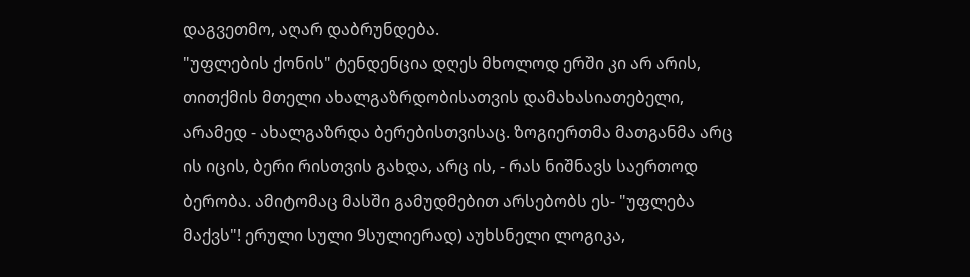დაგვეთმო, აღარ დაბრუნდება.
"უფლების ქონის" ტენდენცია დღეს მხოლოდ ერში კი არ არის, თითქმის მთელი ახალგაზრდობისათვის დამახასიათებელი, არამედ - ახალგაზრდა ბერებისთვისაც. ზოგიერთმა მათგანმა არც ის იცის, ბერი რისთვის გახდა, არც ის, - რას ნიშნავს საერთოდ ბერობა. ამიტომაც მასში გამუდმებით არსებობს ეს- "უფლება მაქვს"! ერული სული 9სულიერად) აუხსნელი ლოგიკა,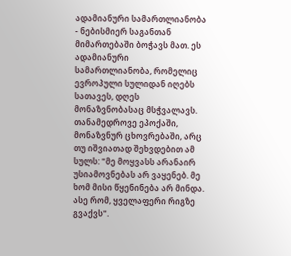ადამიანური სამართლიანობა - ნებისმიერ საგანთან მიმართებაში ბოჭავს მათ. ეს ადამიანური სამართლიანობა, რომელიც ევროპული სულიდან იღებს სათავეს, დღეს მონაზვნობასაც მსჭვალავს.
თანამედროვე ეპოქაში, მონაზვნურ ცხოვრებაში, არც თუ იშვიათად შეხვდებით ამ სულს: "მე მოყვასს არანაირ უსიამოვნებას არ ვაყენებ. მე ხომ მისი წყენინება არ მინდა. ასე რომ, ყველაფერი რიგზე გვაქვს".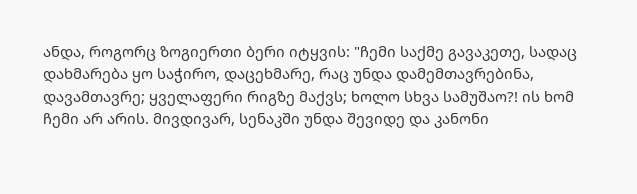ანდა, როგორც ზოგიერთი ბერი იტყვის: "ჩემი საქმე გავაკეთე, სადაც დახმარება ყო საჭირო, დაცეხმარე, რაც უნდა დამემთავრებინა, დავამთავრე; ყველაფერი რიგზე მაქვს; ხოლო სხვა სამუშაო?! ის ხომ ჩემი არ არის. მივდივარ, სენაკში უნდა შევიდე და კანონი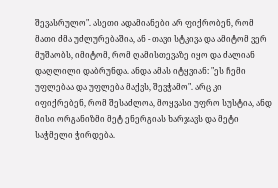შევასრულო". ასეთი ადამიანები არ ფიქრობენ, რომ მათი ძმა უძლურებაშია, ან - თავი სტკივა და ამიტომ ვერ მუშაობს, იმიტომ, რომ ღამისთევაზე იყო და ძალიან დაღლილი დაბრუნდა. ანდა ამას იტყვიან: "ეს ჩემი უფლებაა და უფლება მაქვს, შევჭამო". არც კი იფიქრებენ, რომ შესაძლოა, მოყვასი უფრო სუსტია, ანდ მისი ორგანიზმი მეტ ენერგიას ხარჯავს და მეტი საჭმელი ჭირდება.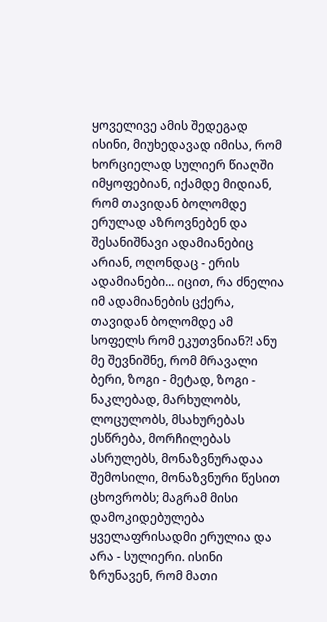ყოველივე ამის შედეგად ისინი, მიუხედავად იმისა, რომ ხორციელად სულიერ წიაღში იმყოფებიან, იქამდე მიდიან, რომ თავიდან ბოლომდე ერულად აზროვნებენ და შესანიშნავი ადამიანებიც არიან, ოღონდაც - ერის ადამიანები... იცით, რა ძნელია იმ ადამიანების ცქერა, თავიდან ბოლომდე ამ სოფელს რომ ეკუთვნიან?! ანუ მე შევნიშნე, რომ მრავალი ბერი, ზოგი - მეტად, ზოგი - ნაკლებად, მარხულობს, ლოცულობს, მსახურებას ესწრება, მორჩილებას ასრულებს, მონაზვნურადაა შემოსილი, მონაზვნური წესით ცხოვრობს; მაგრამ მისი დამოკიდებულება ყველაფრისადმი ერულია და არა - სულიერი. ისინი ზრუნავენ, რომ მათი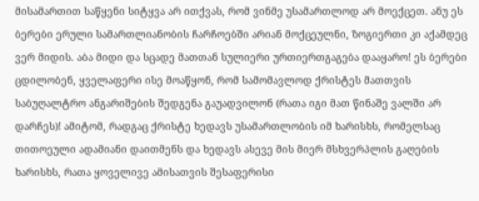მისამართით საწყენი სიტყვა არ ითქვას, რომ ვინმე უსამართლოდ არ მოექცეთ. ანუ ეს ბერები ერული სამართლიანობის ჩარჩოებში არიან მოქცეულნი, ზოგიერთი კი აქამდეც ვერ მიდის. აბა მიდი და სცადე მათთან სულიერი ურთიერთგაგება დააყარო! ეს ბერები ცდილობენ, ყველაფერი ისე მოაწყონ, რომ სამომავლოდ ქრისტეს მათთვის საბუღალტრო ანგარიშების შედგენა გაუადვილონ (რათა იგი მათ წინაშე ვალში არ დარჩეს)! ამიტომ, რადგაც ქრისტე ხედავს უსამართლობის იმ ხარისხს, რომელსაც თითოეული ადამიანი დაითმენს და ხედავს ასევე მის მიერ მსხვერპლის გაღების ხარისხს, რათა ყოველივე ამისათვის შესაფერისი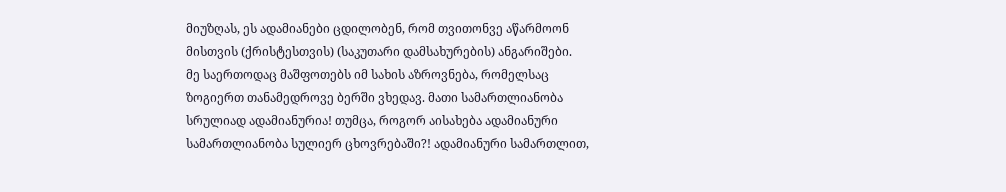მიუზღას, ეს ადამიანები ცდილობენ, რომ თვითონვე აწარმოონ მისთვის (ქრისტესთვის) (საკუთარი დამსახურების) ანგარიშები.
მე საერთოდაც მაშფოთებს იმ სახის აზროვნება, რომელსაც ზოგიერთ თანამედროვე ბერში ვხედავ. მათი სამართლიანობა სრულიად ადამიანურია! თუმცა, როგორ აისახება ადამიანური სამართლიანობა სულიერ ცხოვრებაში?! ადამიანური სამართლით,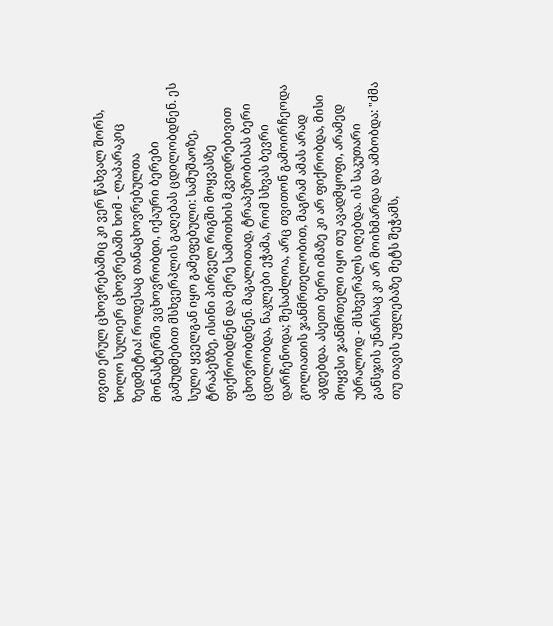თვით ერულ ცხოვრებაშიც კი ვერ წახვალ შორს, ხოლო სულიერ ცხოვრებაში ხომ - ლაპარაკიც ზედმეტია! როდესაც თანაცხოვრებულთა მონასტერში ვცხოვრობდი, იქაური ბერები გამუდმებით მსხვერპლის გაღებას ცდილობდნენ. ეს სული ყველგან იყო გამეფებული: სამუშაოზე, ტრაპეზზე, ისინი პირველ რიგში მოყვასზე ფიქრობდნენ და მერე სამოთხის მკვიდრებივით ცხოვრობდნენ. მაგალითად, ტრაპეზობისას ბერი ცდილობდა, ნაკლები ეჭამა, რომ სხვას ბევრი დარჩენოდა; შესაძლოა, არც თვითონ გამოირჩეოდა გოლიათის ჯანმრთელობით, მაგრამ ამას არად აგდებდა. ასეთი ბერი იმაზე კი არ ფიქრობდა, მისი მოყვსი ჯანმრთელი იყო თუ ავადმყოფი, არამედ უბრალოდ - მსხვერპლს იღებდა. ის საკუთარი განსჯის უნარსაც კი არ მოიხმარდა და ამბობდა: "ძმა თუ თავის უფლებაზე მეტს შეჭამს,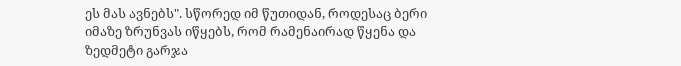ეს მას ავნებს". სწორედ იმ წუთიდან, როდესაც ბერი იმაზე ზრუნვას იწყებს, რომ რამენაირად წყენა და ზედმეტი გარჯა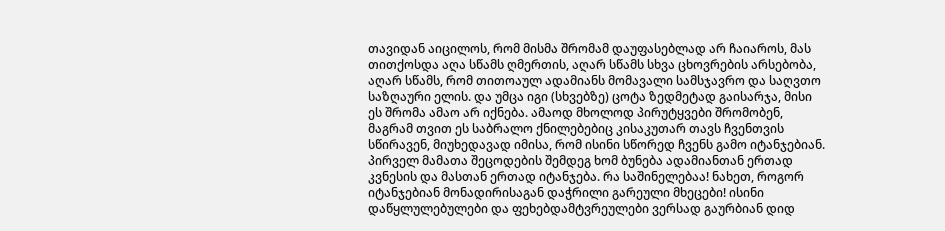თავიდან აიცილოს, რომ მისმა შრომამ დაუფასებლად არ ჩაიაროს, მას თითქოსდა აღა სწამს ღმერთის, აღარ სწამს სხვა ცხოვრების არსებობა, აღარ სწამს, რომ თითოაულ ადამიანს მომავალი სამსჯავრო და საღვთო საზღაური ელის. და უმცა იგი (სხვებზე) ცოტა ზედმეტად გაისარჯა, მისი ეს შრომა ამაო არ იქნება. ამაოდ მხოლოდ პირუტყვები შრომობენ, მაგრამ თვით ეს საბრალო ქნილებებიც კისაკუთარ თავს ჩვენთვის სწირავენ, მიუხედავად იმისა, რომ ისინი სწორედ ჩვენს გამო იტანჯებიან. პირველ მამათა შეცოდების შემდეგ ხომ ბუნება ადამიანთან ერთად კვნესის და მასთან ერთად იტანჯება. რა საშინელებაა! ნახეთ, როგორ იტანჯებიან მონადირისაგან დაჭრილი გარეული მხეცები! ისინი დაწყლულებულები და ფეხებდამტვრეულები ვერსად გაურბიან დიდ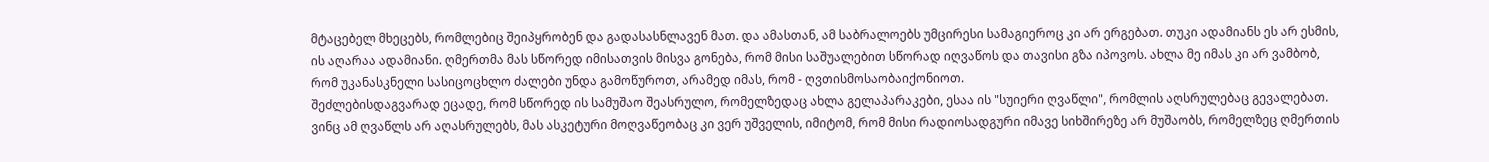მტაცებელ მხეცებს, რომლებიც შეიპყრობენ და გადასასნლავენ მათ. და ამასთან, ამ საბრალოებს უმცირესი სამაგიეროც კი არ ერგებათ. თუკი ადამიანს ეს არ ესმის, ის აღარაა ადამიანი. ღმერთმა მას სწორედ იმისათვის მისვა გონება, რომ მისი საშუალებით სწორად იღვაწოს და თავისი გზა იპოვოს. ახლა მე იმას კი არ ვამბობ, რომ უკანასკნელი სასიცოცხლო ძალები უნდა გამოწუროთ, არამედ იმას, რომ - ღვთისმოსაობაიქონიოთ.
შეძლებისდაგვარად ეცადე, რომ სწორედ ის სამუშაო შეასრულო, რომელზედაც ახლა გელაპარაკები, ესაა ის "სუიერი ღვაწლი", რომლის აღსრულებაც გევალებათ. ვინც ამ ღვაწლს არ აღასრულებს, მას ასკეტური მოღვაწეობაც კი ვერ უშველის, იმიტომ, რომ მისი რადიოსადგური იმავე სიხშირეზე არ მუშაობს, რომელზეც ღმერთის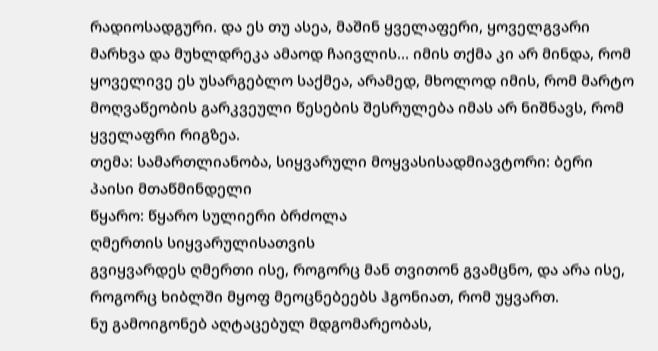რადიოსადგური. და ეს თუ ასეა, მაშინ ყველაფერი, ყოველგვარი მარხვა და მუხლდრეკა ამაოდ ჩაივლის... იმის თქმა კი არ მინდა, რომ ყოველივე ეს უსარგებლო საქმეა, არამედ, მხოლოდ იმის, რომ მარტო მოღვაწეობის გარკვეული წესების შესრულება იმას არ ნიშნავს, რომ ყველაფრი რიგზეა.
თემა: სამართლიანობა, სიყვარული მოყვასისადმიავტორი: ბერი პაისი მთაწმინდელი
წყარო: წყარო სულიერი ბრძოლა
ღმერთის სიყვარულისათვის
გვიყვარდეს ღმერთი ისე, როგორც მან თვითონ გვამცნო, და არა ისე, როგორც ხიბლში მყოფ მეოცნებეებს ჰგონიათ, რომ უყვართ.
ნუ გამოიგონებ აღტაცებულ მდგომარეობას,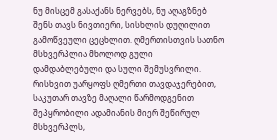ნუ მისცემ გასაქანს ნერვებს, ნუ აღაგზნებ შენს თავს ნივთიერი, სისხლის დუღილით გამოწვეული ცეცხლით. ღმერთისთვის სათნო მსხვერპლია მხოლოდ გული დამდაბლებული და სული შემუსვრილი. რისხვით უარყოფს ღმერთი თავდაჯერებით, საკუთარ თავზე მაღალი წარმოდგენით შეპყრობილი ადამიანის მიერ შეწირულ მსხვერპლს,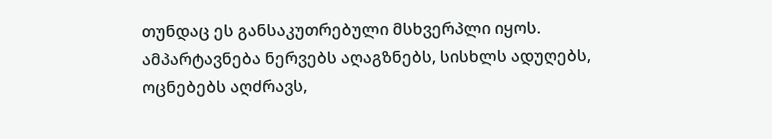თუნდაც ეს განსაკუთრებული მსხვერპლი იყოს.
ამპარტავნება ნერვებს აღაგზნებს, სისხლს ადუღებს, ოცნებებს აღძრავს,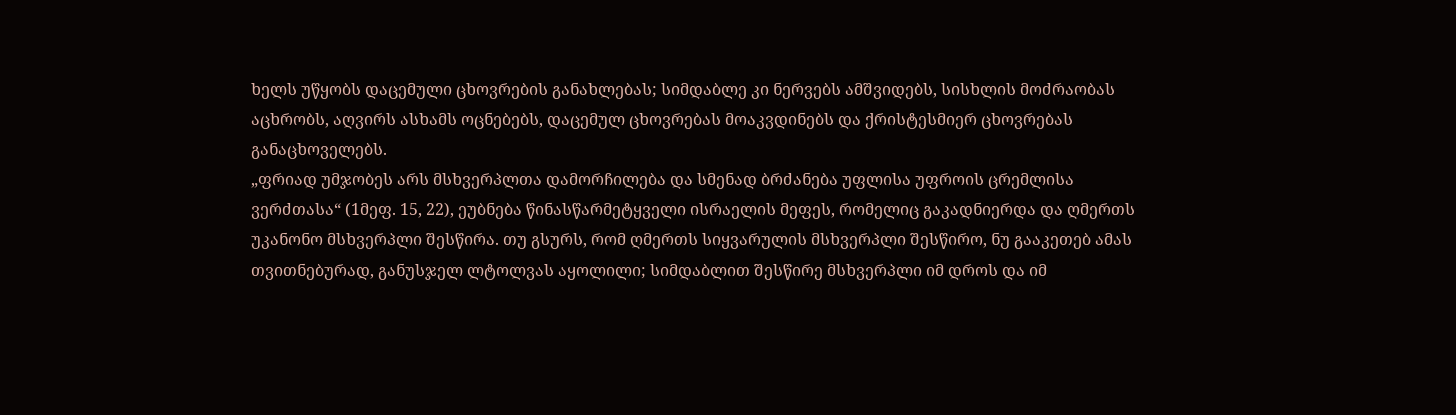ხელს უწყობს დაცემული ცხოვრების განახლებას; სიმდაბლე კი ნერვებს ამშვიდებს, სისხლის მოძრაობას აცხრობს, აღვირს ასხამს ოცნებებს, დაცემულ ცხოვრებას მოაკვდინებს და ქრისტესმიერ ცხოვრებას განაცხოველებს.
„ფრიად უმჯობეს არს მსხვერპლთა დამორჩილება და სმენად ბრძანება უფლისა უფროის ცრემლისა ვერძთასა“ (1მეფ. 15, 22), ეუბნება წინასწარმეტყველი ისრაელის მეფეს, რომელიც გაკადნიერდა და ღმერთს უკანონო მსხვერპლი შესწირა. თუ გსურს, რომ ღმერთს სიყვარულის მსხვერპლი შესწირო, ნუ გააკეთებ ამას თვითნებურად, განუსჯელ ლტოლვას აყოლილი; სიმდაბლით შესწირე მსხვერპლი იმ დროს და იმ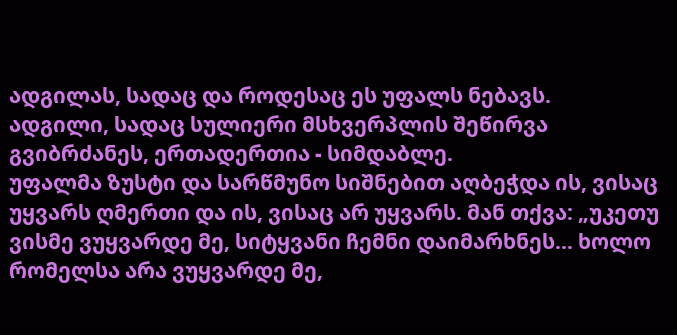ადგილას, სადაც და როდესაც ეს უფალს ნებავს.
ადგილი, სადაც სულიერი მსხვერპლის შეწირვა გვიბრძანეს, ერთადერთია - სიმდაბლე.
უფალმა ზუსტი და სარწმუნო სიშნებით აღბეჭდა ის, ვისაც უყვარს ღმერთი და ის, ვისაც არ უყვარს. მან თქვა: „უკეთუ ვისმე ვუყვარდე მე, სიტყვანი ჩემნი დაიმარხნეს... ხოლო რომელსა არა ვუყვარდე მე,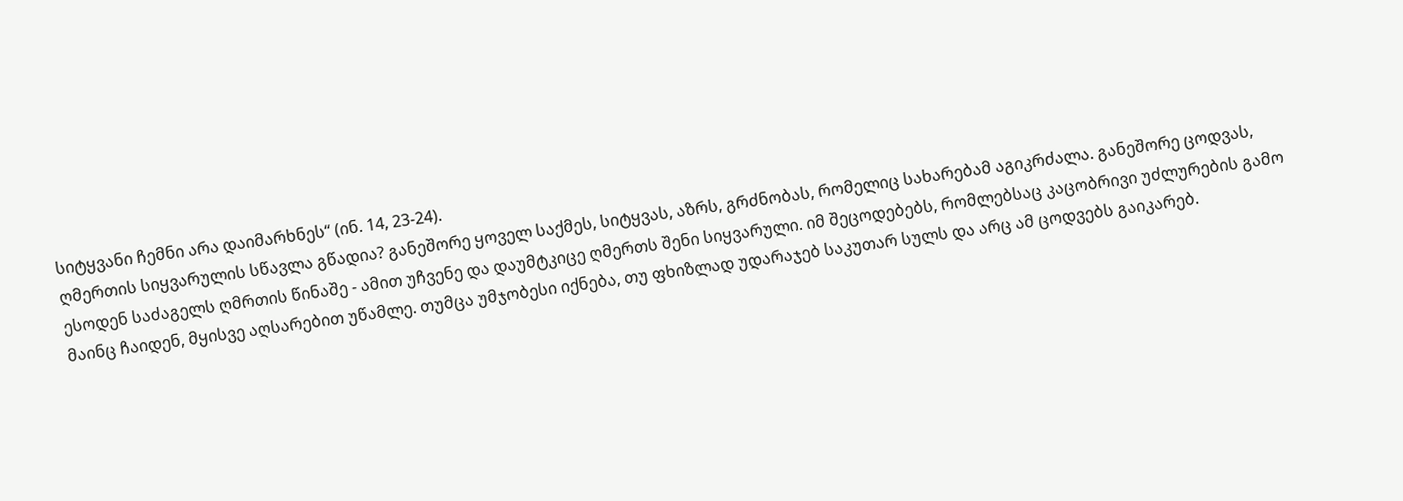სიტყვანი ჩემნი არა დაიმარხნეს“ (ინ. 14, 23-24).
ღმერთის სიყვარულის სწავლა გწადია? განეშორე ყოველ საქმეს, სიტყვას, აზრს, გრძნობას, რომელიც სახარებამ აგიკრძალა. განეშორე ცოდვას, ესოდენ საძაგელს ღმრთის წინაშე - ამით უჩვენე და დაუმტკიცე ღმერთს შენი სიყვარული. იმ შეცოდებებს, რომლებსაც კაცობრივი უძლურების გამო მაინც ჩაიდენ, მყისვე აღსარებით უწამლე. თუმცა უმჯობესი იქნება, თუ ფხიზლად უდარაჯებ საკუთარ სულს და არც ამ ცოდვებს გაიკარებ.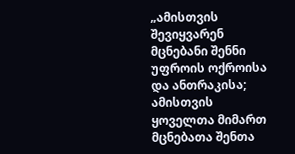„ამისთვის შევიყვარენ მცნებანი შენნი უფროის ოქროისა და ანთრაკისა; ამისთვის ყოველთა მიმართ მცნებათა შენთა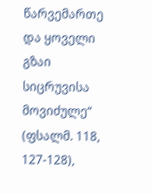წარვემართე და ყოველი გზაი სიცრუვისა მოვიძულე“ (ფსალმ. 118, 127-128),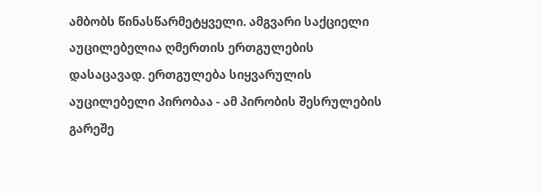ამბობს წინასწარმეტყველი. ამგვარი საქციელი აუცილებელია ღმერთის ერთგულების დასაცავად. ერთგულება სიყვარულის აუცილებელი პირობაა - ამ პირობის შესრულების გარეშე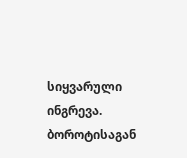სიყვარული ინგრევა.
ბოროტისაგან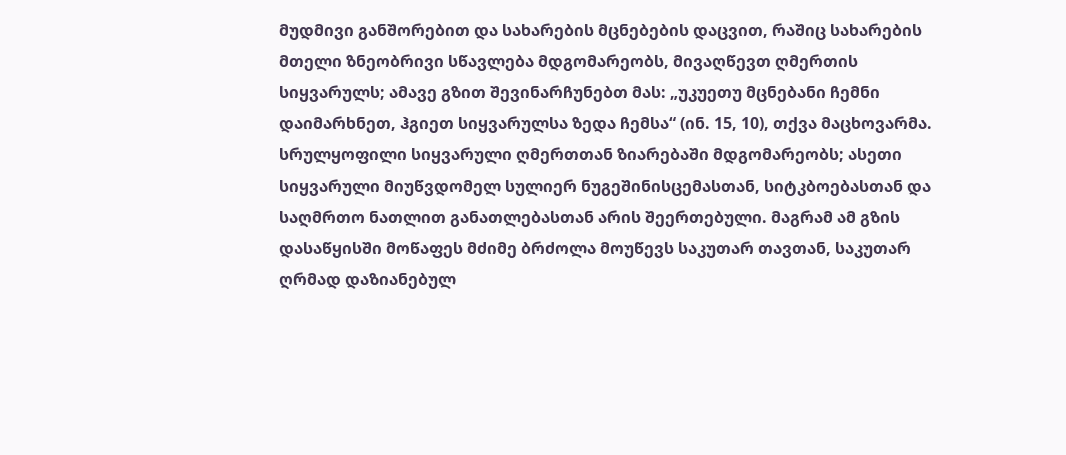მუდმივი განშორებით და სახარების მცნებების დაცვით, რაშიც სახარების მთელი ზნეობრივი სწავლება მდგომარეობს, მივაღწევთ ღმერთის სიყვარულს; ამავე გზით შევინარჩუნებთ მას: „უკუეთუ მცნებანი ჩემნი დაიმარხნეთ, ჰგიეთ სიყვარულსა ზედა ჩემსა“ (ინ. 15, 10), თქვა მაცხოვარმა.
სრულყოფილი სიყვარული ღმერთთან ზიარებაში მდგომარეობს; ასეთი სიყვარული მიუწვდომელ სულიერ ნუგეშინისცემასთან, სიტკბოებასთან და საღმრთო ნათლით განათლებასთან არის შეერთებული. მაგრამ ამ გზის დასაწყისში მოწაფეს მძიმე ბრძოლა მოუწევს საკუთარ თავთან, საკუთარ ღრმად დაზიანებულ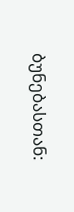ბუნებასთან: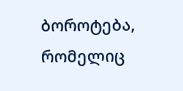ბოროტება, რომელიც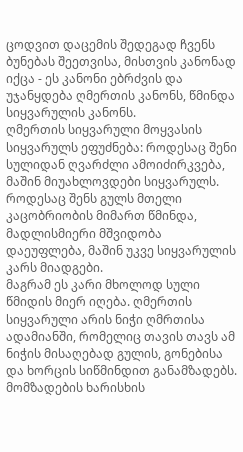ცოდვით დაცემის შედეგად ჩვენს ბუნებას შეეთვისა, მისთვის კანონად იქცა - ეს კანონი ებრძვის და უჯანყდება ღმერთის კანონს, წმინდა სიყვარულის კანონს.
ღმერთის სიყვარული მოყვასის სიყვარულს ეფუძნება: როდესაც შენი სულიდან ღვარძლი ამოიძირკვება, მაშინ მიუახლოვდები სიყვარულს. როდესაც შენს გულს მთელი კაცობრიობის მიმართ წმინდა, მადლისმიერი მშვიდობა დაეუფლება, მაშინ უკვე სიყვარულის კარს მიადგები.
მაგრამ ეს კარი მხოლოდ სული წმიდის მიერ იღება. ღმერთის სიყვარული არის ნიჭი ღმრთისა ადამიანში, რომელიც თავის თავს ამ ნიჭის მისაღებად გულის, გონებისა და ხორცის სიწმინდით განამზადებს. მომზადების ხარისხის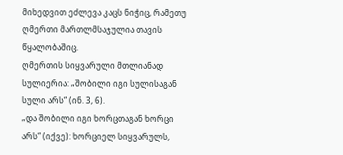მიხედვით ეძლევა კაცს ნიჭიც, რამეთუ ღმერთი მართლმსაჯულია თავის წყალობაშიც.
ღმერთის სიყვარული მთლიანად სულიერია: „შობილი იგი სულისაგან სული არს“ (ინ. 3, 6).
„და შობილი იგი ხორცთაგან ხორცი არს“ (იქვე): ხორციელ სიყვარულს,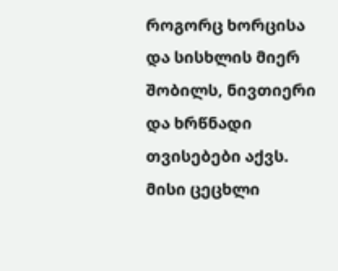როგორც ხორცისა და სისხლის მიერ შობილს, ნივთიერი და ხრწნადი თვისებები აქვს. მისი ცეცხლი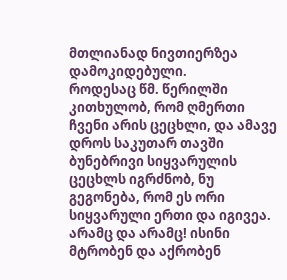მთლიანად ნივთიერზეა დამოკიდებული.
როდესაც წმ. წერილში კითხულობ, რომ ღმერთი ჩვენი არის ცეცხლი, და ამავე დროს საკუთარ თავში ბუნებრივი სიყვარულის ცეცხლს იგრძნობ, ნუ გეგონება, რომ ეს ორი სიყვარული ერთი და იგივეა. არამც და არამც! ისინი მტრობენ და აქრობენ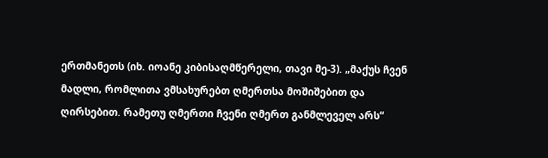ერთმანეთს (იხ. იოანე კიბისაღმწერელი, თავი მე-3). „მაქუს ჩვენ მადლი, რომლითა ვმსახურებთ ღმერთსა მოშიშებით და ღირსებით. რამეთუ ღმერთი ჩვენი ღმერთ განმლეველ არს“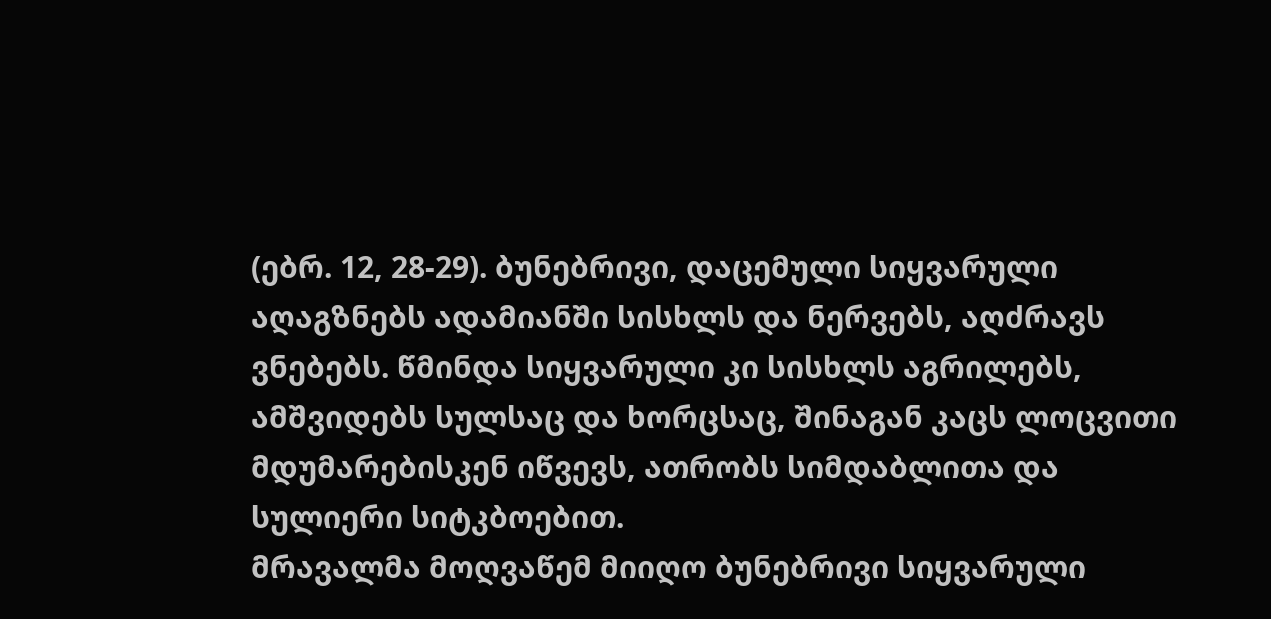(ებრ. 12, 28-29). ბუნებრივი, დაცემული სიყვარული აღაგზნებს ადამიანში სისხლს და ნერვებს, აღძრავს ვნებებს. წმინდა სიყვარული კი სისხლს აგრილებს, ამშვიდებს სულსაც და ხორცსაც, შინაგან კაცს ლოცვითი მდუმარებისკენ იწვევს, ათრობს სიმდაბლითა და სულიერი სიტკბოებით.
მრავალმა მოღვაწემ მიიღო ბუნებრივი სიყვარული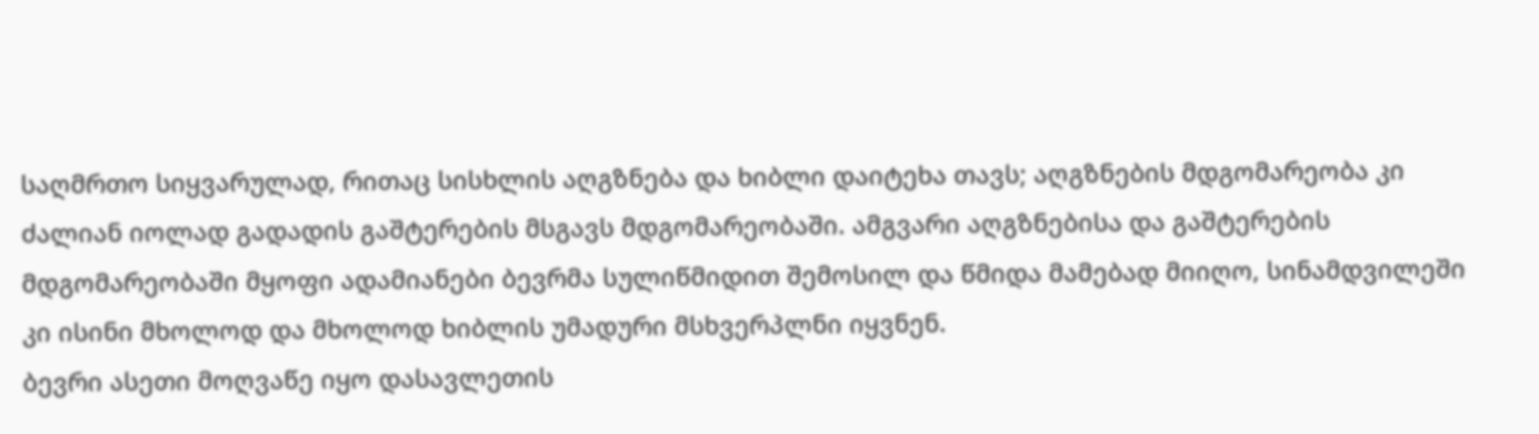საღმრთო სიყვარულად, რითაც სისხლის აღგზნება და ხიბლი დაიტეხა თავს; აღგზნების მდგომარეობა კი ძალიან იოლად გადადის გაშტერების მსგავს მდგომარეობაში. ამგვარი აღგზნებისა და გაშტერების მდგომარეობაში მყოფი ადამიანები ბევრმა სულიწმიდით შემოსილ და წმიდა მამებად მიიღო, სინამდვილეში კი ისინი მხოლოდ და მხოლოდ ხიბლის უმადური მსხვერპლნი იყვნენ.
ბევრი ასეთი მოღვაწე იყო დასავლეთის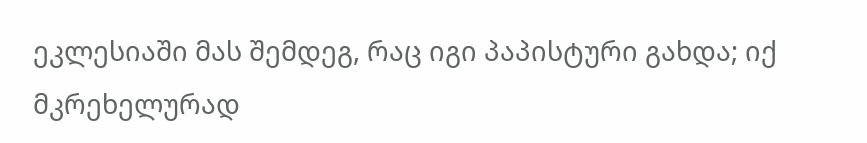ეკლესიაში მას შემდეგ, რაც იგი პაპისტური გახდა; იქ მკრეხელურად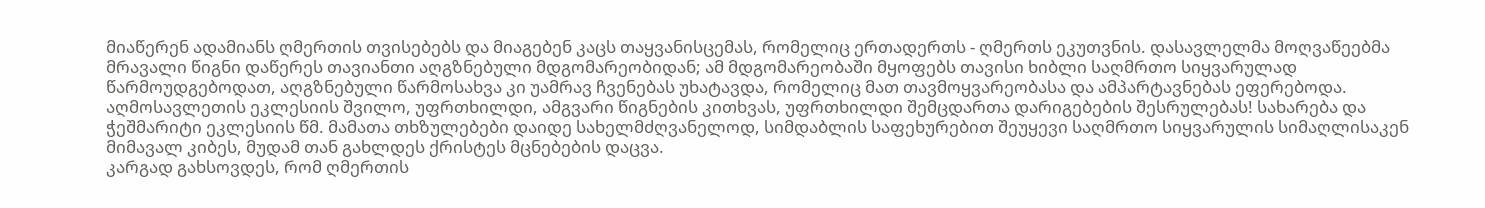მიაწერენ ადამიანს ღმერთის თვისებებს და მიაგებენ კაცს თაყვანისცემას, რომელიც ერთადერთს - ღმერთს ეკუთვნის. დასავლელმა მოღვაწეებმა მრავალი წიგნი დაწერეს თავიანთი აღგზნებული მდგომარეობიდან; ამ მდგომარეობაში მყოფებს თავისი ხიბლი საღმრთო სიყვარულად წარმოუდგებოდათ, აღგზნებული წარმოსახვა კი უამრავ ჩვენებას უხატავდა, რომელიც მათ თავმოყვარეობასა და ამპარტავნებას ეფერებოდა.
აღმოსავლეთის ეკლესიის შვილო, უფრთხილდი, ამგვარი წიგნების კითხვას, უფრთხილდი შემცდართა დარიგებების შესრულებას! სახარება და ჭეშმარიტი ეკლესიის წმ. მამათა თხზულებები დაიდე სახელმძღვანელოდ, სიმდაბლის საფეხურებით შეუყევი საღმრთო სიყვარულის სიმაღლისაკენ მიმავალ კიბეს, მუდამ თან გახლდეს ქრისტეს მცნებების დაცვა.
კარგად გახსოვდეს, რომ ღმერთის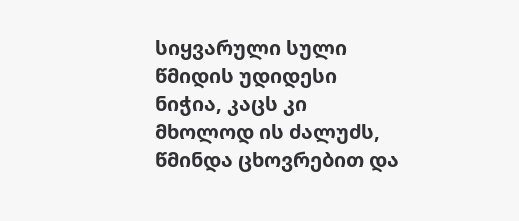სიყვარული სული წმიდის უდიდესი ნიჭია, კაცს კი მხოლოდ ის ძალუძს, წმინდა ცხოვრებით და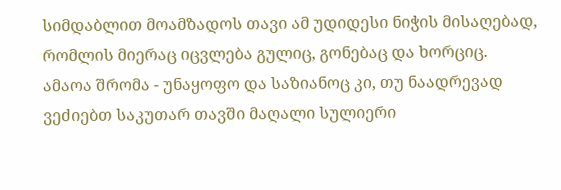სიმდაბლით მოამზადოს თავი ამ უდიდესი ნიჭის მისაღებად, რომლის მიერაც იცვლება გულიც, გონებაც და ხორციც.
ამაოა შრომა - უნაყოფო და საზიანოც კი, თუ ნაადრევად ვეძიებთ საკუთარ თავში მაღალი სულიერი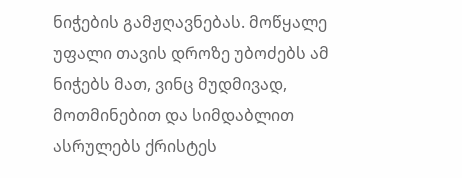ნიჭების გამჟღავნებას. მოწყალე უფალი თავის დროზე უბოძებს ამ ნიჭებს მათ, ვინც მუდმივად, მოთმინებით და სიმდაბლით ასრულებს ქრისტეს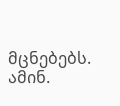მცნებებს. ამინ.